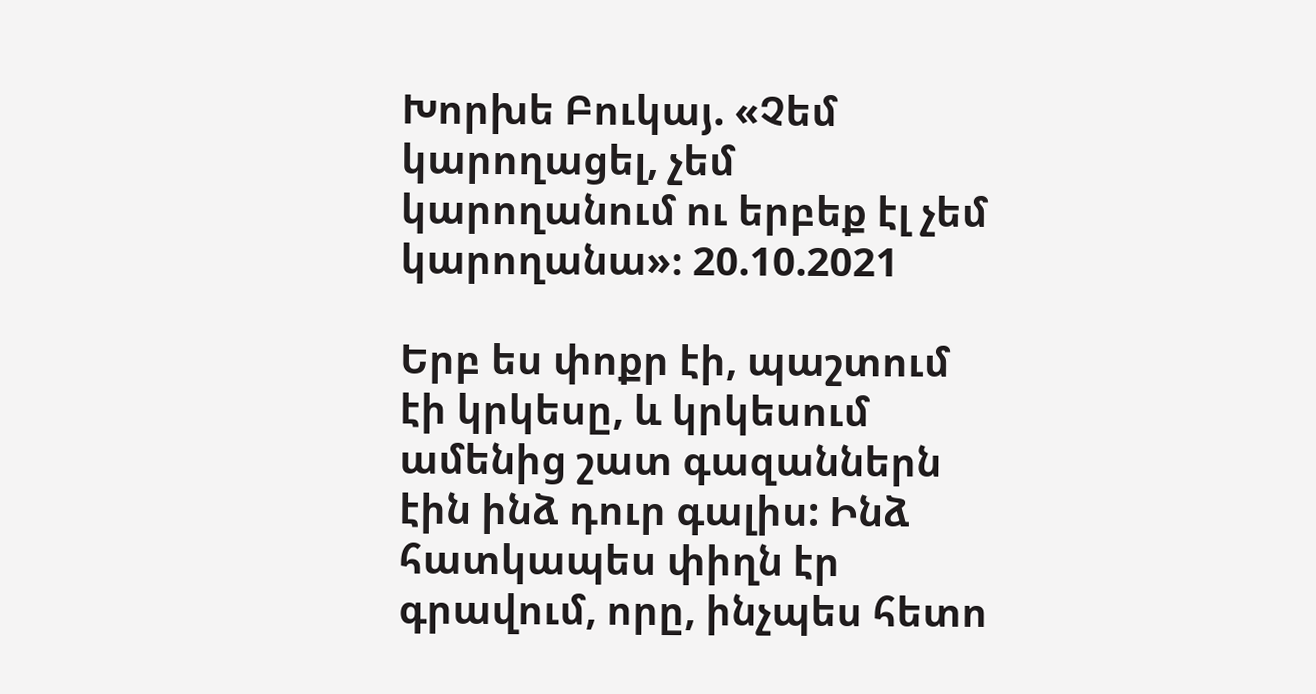Խորխե Բուկայ. «Չեմ կարողացել, չեմ կարողանում ու երբեք էլ չեմ կարողանա»։ 20.10.2021

Երբ ես փոքր էի, պաշտում էի կրկեսը, և կրկեսում ամենից շատ գազաններն էին ինձ դուր գալիս: Ինձ հատկապես փիղն էր գրավում, որը, ինչպես հետո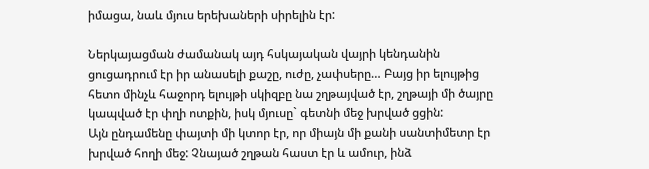իմացա, նաև մյուս երեխաների սիրելին էր:

Ներկայացման ժամանակ այդ հսկայական վայրի կենդանին ցուցադրում էր իր անասելի քաշը, ուժը, չափսերը… Բայց իր ելույթից հետո մինչև հաջորդ ելույթի սկիզբը նա շղթայված էր, շղթայի մի ծայրը կապված էր փղի ոտքին, իսկ մյուսը` գետնի մեջ խրված ցցին:
Այն ընդամենը փայտի մի կտոր էր, որ միայն մի քանի սանտիմետր էր խրված հողի մեջ: Չնայած շղթան հաստ էր և ամուր, ինձ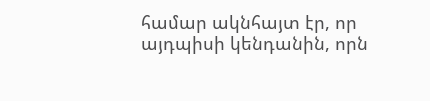համար ակնհայտ էր, որ այդպիսի կենդանին, որն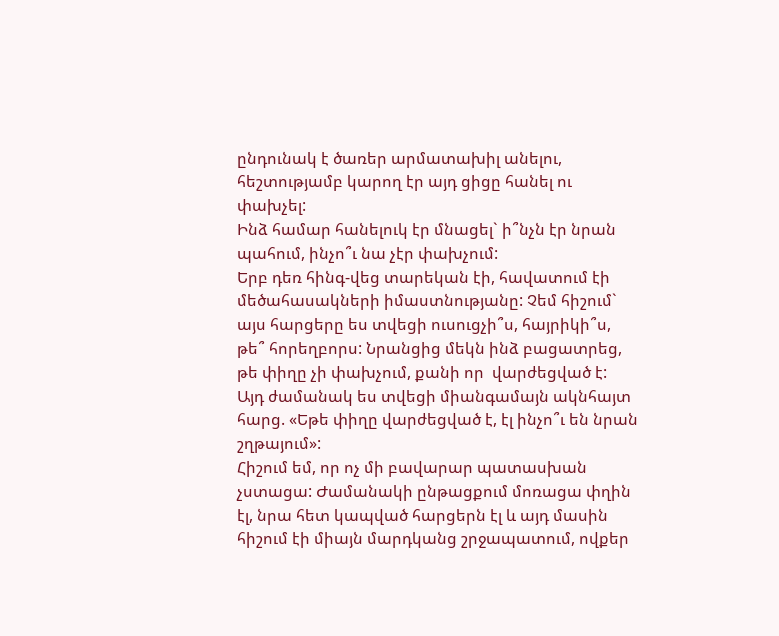ընդունակ է ծառեր արմատախիլ անելու, հեշտությամբ կարող էր այդ ցիցը հանել ու փախչել:
Ինձ համար հանելուկ էր մնացել` ի՞նչն էր նրան պահում, ինչո՞ւ նա չէր փախչում:
Երբ դեռ հինգ-վեց տարեկան էի, հավատում էի մեծահասակների իմաստնությանը: Չեմ հիշում` այս հարցերը ես տվեցի ուսուցչի՞ս, հայրիկի՞ս, թե՞ հորեղբորս: Նրանցից մեկն ինձ բացատրեց, թե փիղը չի փախչում, քանի որ  վարժեցված է:
Այդ ժամանակ ես տվեցի միանգամայն ակնհայտ հարց. «Եթե փիղը վարժեցված է, էլ ինչո՞ւ են նրան շղթայում»:
Հիշում եմ, որ ոչ մի բավարար պատասխան չստացա: Ժամանակի ընթացքում մոռացա փղին էլ, նրա հետ կապված հարցերն էլ և այդ մասին հիշում էի միայն մարդկանց շրջապատում, ովքեր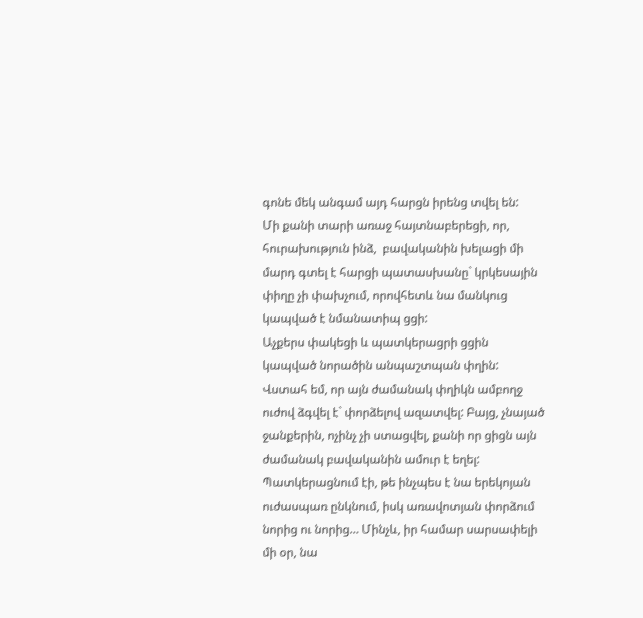գոնե մեկ անգամ այդ հարցն իրենց տվել են:
Մի քանի տարի առաջ հայտնաբերեցի, որ, հուրախություն ինձ,  բավականին խելացի մի մարդ գտել է հարցի պատասխանը` կրկեսային փիղը չի փախչում, որովհետև նա մանկուց կապված է նմանատիպ ցցի:
Աչքերս փակեցի և պատկերացրի ցցին կապված նորածին անպաշտպան փղին: Վստահ եմ, որ այն ժամանակ փղիկն ամբողջ ուժով ձգվել է` փորձելով ազատվել: Բայց, չնայած  ջանքերին, ոչինչ չի ստացվել, քանի որ ցիցն այն ժամանակ բավականին ամուր է եղել:
Պատկերացնում էի, թե ինչպես է նա երեկոյան ուժասպառ ընկնում, իսկ առավոտյան փորձում նորից ու նորից… Մինչև, իր համար սարսափելի մի օր, նա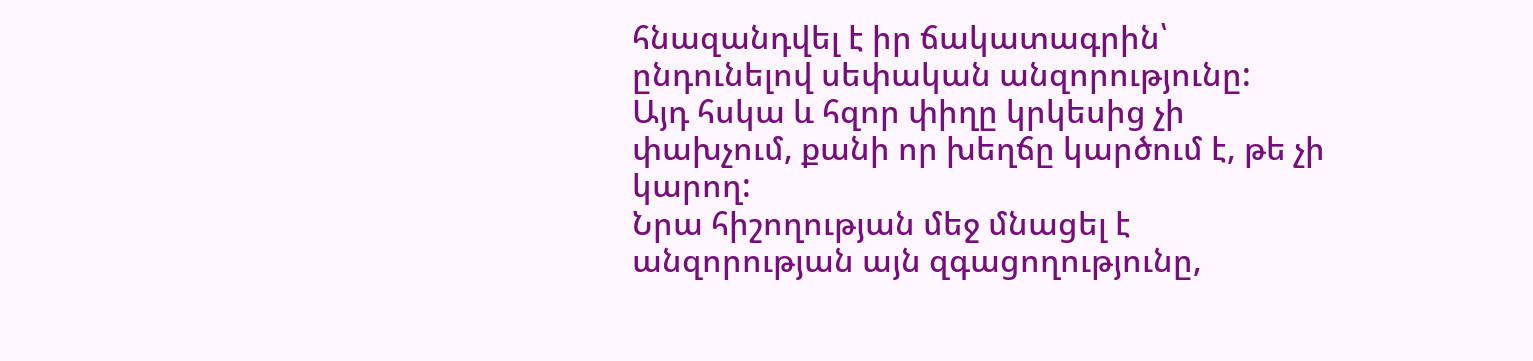հնազանդվել է իր ճակատագրին՝ ընդունելով սեփական անզորությունը:
Այդ հսկա և հզոր փիղը կրկեսից չի փախչում, քանի որ խեղճը կարծում է, թե չի կարող:
Նրա հիշողության մեջ մնացել է անզորության այն զգացողությունը,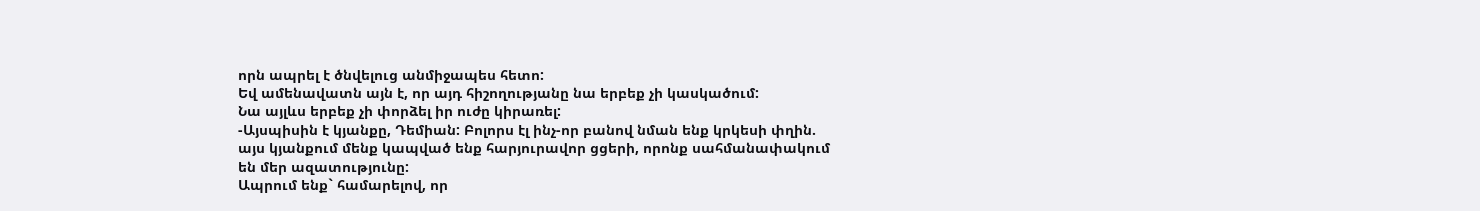որն ապրել է ծնվելուց անմիջապես հետո:
Եվ ամենավատն այն է, որ այդ հիշողությանը նա երբեք չի կասկածում:
Նա այլևս երբեք չի փորձել իր ուժը կիրառել:
-Այսպիսին է կյանքը, Դեմիան: Բոլորս էլ ինչ-որ բանով նման ենք կրկեսի փղին. այս կյանքում մենք կապված ենք հարյուրավոր ցցերի, որոնք սահմանափակում են մեր ազատությունը:
Ապրում ենք` համարելով, որ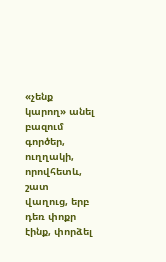«չենք կարող» անել բազում գործեր, ուղղակի, որովհետև, շատ վաղուց, երբ դեռ փոքր էինք, փորձել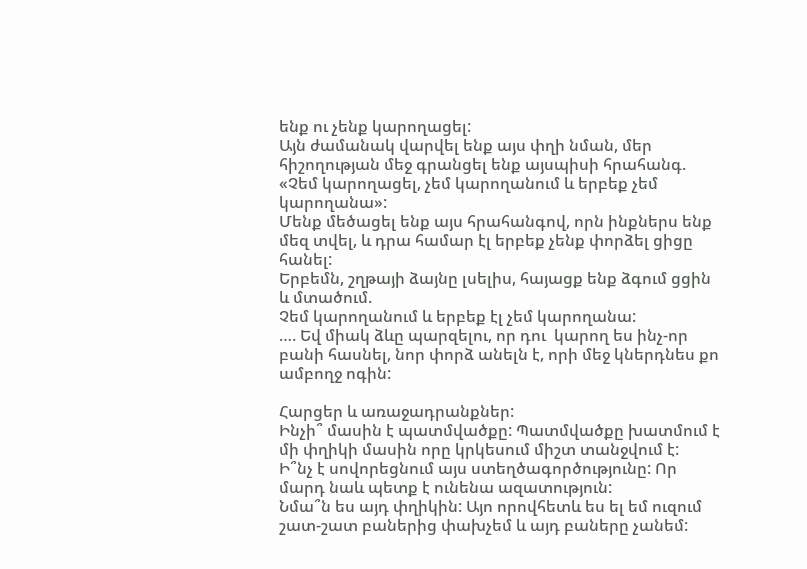ենք ու չենք կարողացել:
Այն ժամանակ վարվել ենք այս փղի նման, մեր հիշողության մեջ գրանցել ենք այսպիսի հրահանգ. «Չեմ կարողացել, չեմ կարողանում և երբեք չեմ կարողանա»:
Մենք մեծացել ենք այս հրահանգով, որն ինքներս ենք մեզ տվել, և դրա համար էլ երբեք չենք փորձել ցիցը հանել:
Երբեմն, շղթայի ձայնը լսելիս, հայացք ենք ձգում ցցին և մտածում.
Չեմ կարողանում և երբեք էլ չեմ կարողանա:
…. Եվ միակ ձևը պարզելու, որ դու  կարող ես ինչ-որ բանի հասնել, նոր փորձ անելն է, որի մեջ կներդնես քո ամբողջ ոգին:

Հարցեր և առաջադրանքներ:
Ինչի՞ մասին է պատմվածքը: Պատմվածքը խատմում է մի փղիկի մասին որը կրկեսում միշտ տանջվում է:
Ի՞նչ է սովորեցնում այս ստեղծագործությունը: Որ մարդ նաև պետք է ունենա ազատություն:
Նմա՞ն ես այդ փղիկին: Այո որովհետև ես ել եմ ուզում շատ-շատ բաներից փախչեմ և այդ բաները չանեմ: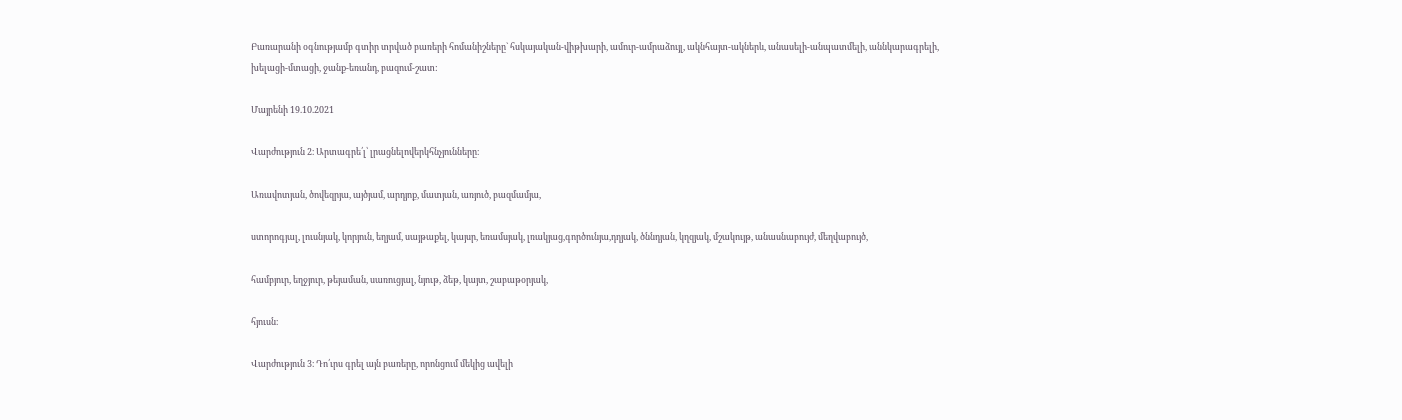Բառարանի օգնությամբ գտիր տրված բառերի հոմանիշները` հսկայական-վիթխարի, ամուր-ամրաձույլ, ակնհայտ-ակներև, անասելի-անպատմելի, աննկարագրելի, խելացի-մտացի, ջանք-եռանդ, բազում-շատ:

Մայրենի 19.10.2021

Վարժություն 2։ Արտագրե՛լ՝ լրացնելովերկհնչյունները։

Առավոտյան, ծովեզրյա, այծյամ, արդյոք, մատյան, առյուծ, բազմամյա,

ստորոգյալ, լուսնյակ, կորյուն, եղյամ, սայթաքել, կայսր, եռամսյակ, լռակյաց,գործունյա,դղյակ, ծննդյան, կղզյակ, մշակույթ, անասնաբույժ, մեղվաբույծ,

համբյուր, եղջյուր, թեյաման, սառուցյալ, նյութ, ձեթ, կայտ, շաբաթօրյակ,

հյուսն։

Վարժություն 3։ Դո՛ւրս գրել այն բառերը, որոնցում մեկից ավելի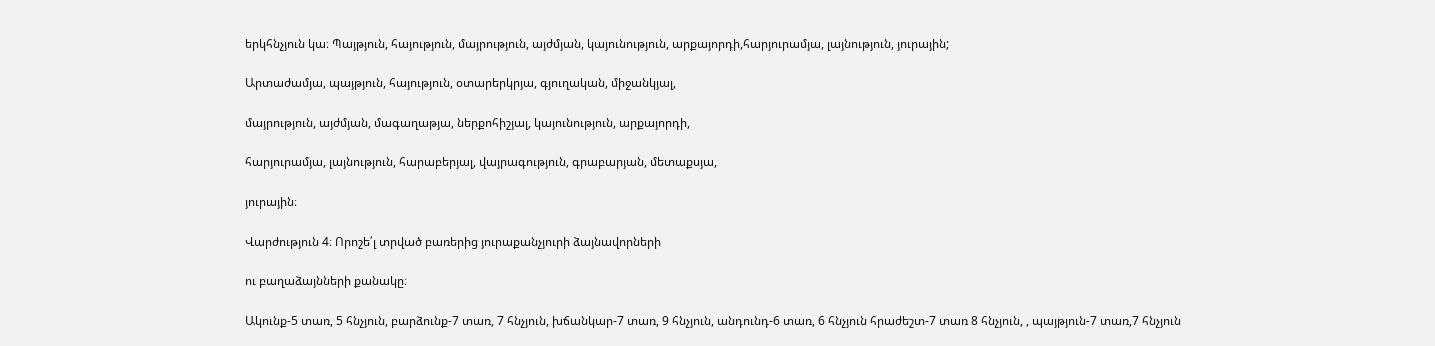երկհնչյուն կա։ Պայթյուն, հայություն, մայրություն, այժմյան, կայունություն, արքայորդի,հարյուրամյա, լայնություն, յուրային;

Արտաժամյա, պայթյուն, հայություն, օտարերկրյա, գյուղական, միջանկյալ,

մայրություն, այժմյան, մագաղաթյա, ներքոհիշյալ, կայունություն, արքայորդի,

հարյուրամյա, լայնություն, հարաբերյալ, վայրագություն, գրաբարյան, մետաքսյա,

յուրային։

Վարժություն 4։ Որոշե՛լ տրված բառերից յուրաքանչյուրի ձայնավորների

ու բաղաձայնների քանակը։

Ակունք-5 տառ, 5 հնչյուն, բարձունք-7 տառ, 7 հնչյուն, խճանկար-7 տառ, 9 հնչյուն, անդունդ-6 տառ, 6 հնչյուն հրաժեշտ-7 տառ 8 հնչյուն, , պայթյուն-7 տառ,7 հնչյուն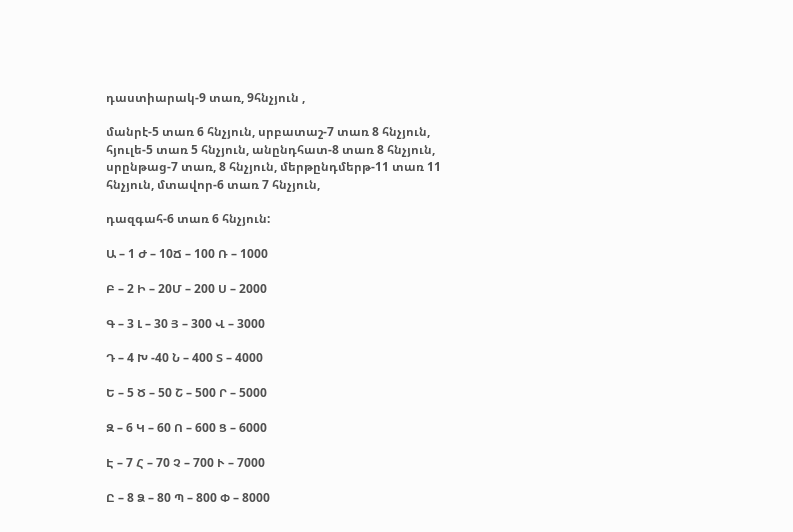դաստիարակ-9 տառ, 9հնչյուն ,

մանրէ-5 տառ 6 հնչյուն, սրբատաշ-7 տառ 8 հնչյուն, հյուլե-5 տառ 5 հնչյուն, անընդհատ-8 տառ 8 հնչյուն, սրընթաց-7 տառ, 8 հնչյուն, մերթընդմերթ-11 տառ 11 հնչյուն, մտավոր-6 տառ 7 հնչյուն,

դազգահ-6 տառ 6 հնչյուն:

Ա – 1 Ժ – 10Ճ – 100 Ռ – 1000

Բ – 2 Ի – 20Մ – 200 Ս – 2000

Գ – 3 Լ – 30 Յ – 300 Վ – 3000

Դ – 4 Խ -40 Ն – 400 Տ – 4000

Ե – 5 Ծ – 50 Շ – 500 Ր – 5000

Զ – 6 Կ – 60 Ո – 600 Ց – 6000

Է – 7 Հ – 70 Չ – 700 Ւ – 7000

Ը – 8 Ձ – 80 Պ – 800 Փ – 8000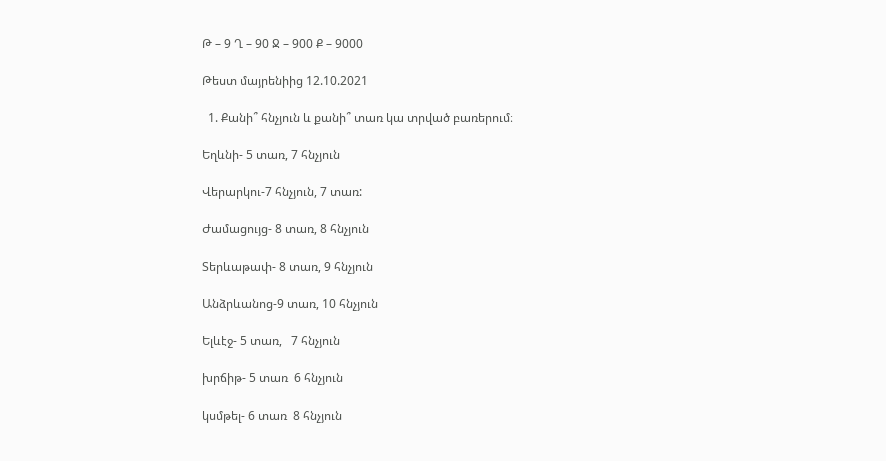Թ – 9 Ղ – 90 Ջ – 900 Ք – 9000

Թեստ մայրենիից 12.10.2021

  1. Քանի՞ հնչյուն և քանի՞ տառ կա տրված բառերում։

Եղևնի- 5 տառ, 7 հնչյուն

Վերարկու-7 հնչյուն, 7 տառ:

Ժամացույց- 8 տառ, 8 հնչյուն

Տերևաթափ- 8 տառ, 9 հնչյուն

Անձրևանոց-9 տառ, 10 հնչյուն

Ելևէջ- 5 տառ,   7 հնչյուն

խրճիթ- 5 տառ  6 հնչյուն

կսմթել- 6 տառ  8 հնչյուն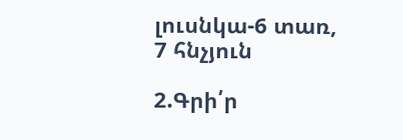լուսնկա-6 տառ, 7 հնչյուն

2.Գրի՛ր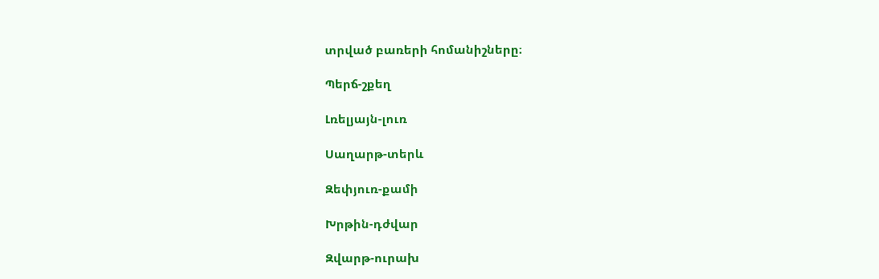տրված բառերի հոմանիշները։

Պերճ-շքեղ

Լռելյայն-լուռ

Սաղարթ-տերև

Զեփյուռ-քամի

Խրթին-դժվար

Զվարթ-ուրախ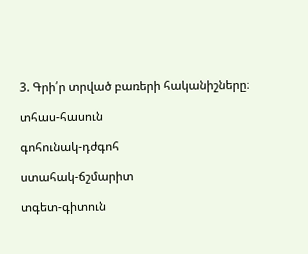3. Գրի՛ր տրված բառերի հականիշները։

տհաս-հասուն

գոհունակ-դժգոհ

ստահակ-ճշմարիտ

տգետ-գիտուն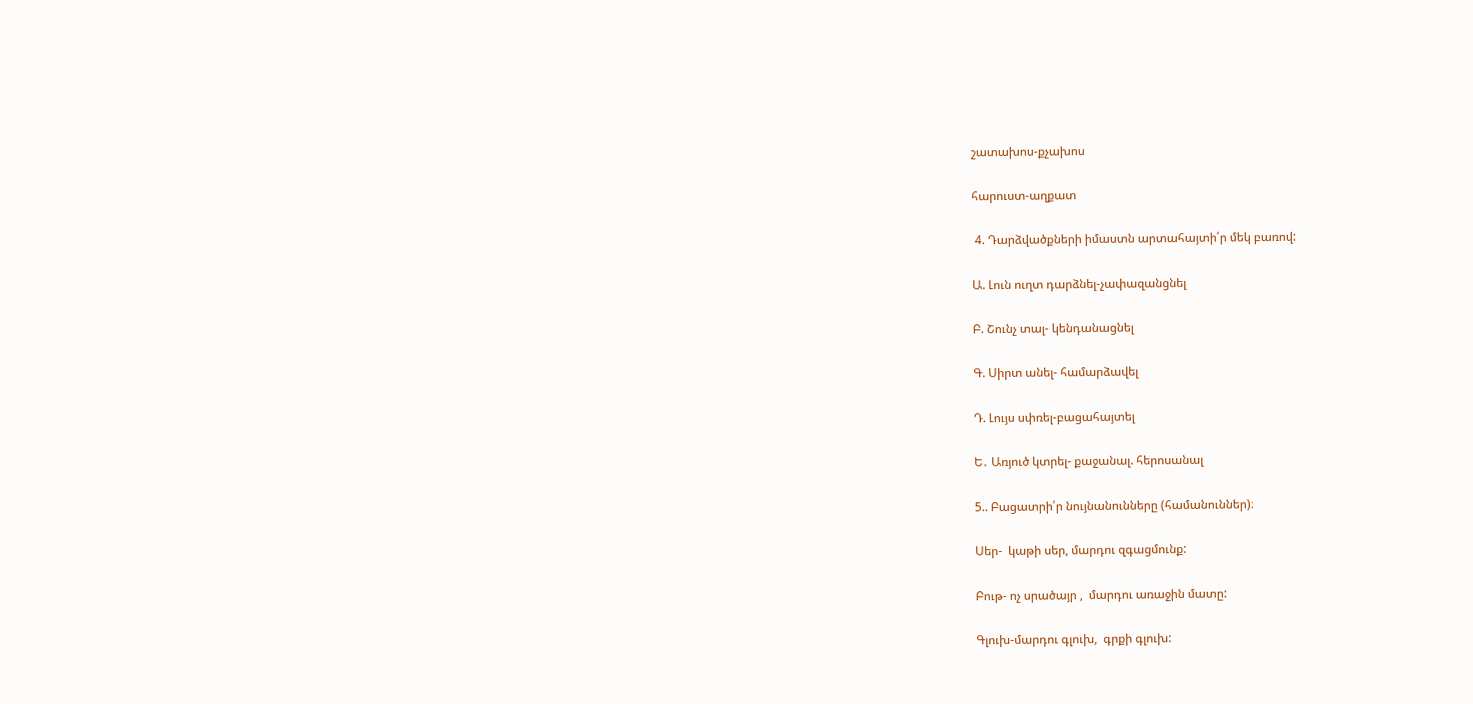շատախոս-քչախոս

հարուստ-աղքատ

 4. Դարձվածքների իմաստն արտահայտի՛ր մեկ բառով:

Ա. Լուն ուղտ դարձնել-չափազանցնել

Բ. Շունչ տալ- կենդանացնել

Գ. Սիրտ անել- համարձավել

Դ. Լույս սփռել-բացահայտել

Ե․ Առյուծ կտրել- քաջանալ. հերոսանալ

5.. Բացատրի՛ր նույնանունները (համանուններ)։

Սեր-  կաթի սեր, մարդու զգացմունք:

Բութ- ոչ սրածայր ,  մարդու առաջին մատը:

Գլուխ-մարդու գլուխ,  գրքի գլուխ: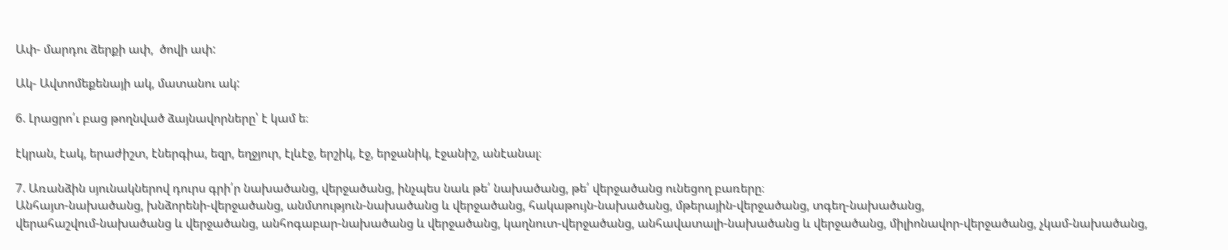Ափ- մարդու ձերքի ափ,  ծովի ափ:

Ակ- Ավտոմեքենայի ակ, մատանու ակ:

6. Լրացրո՛ւ բաց թողնված ձայնավորները՝ է կամ ե։

էկրան, էակ, երաժիշտ, էներգիա, եզր, եղջյուր, էլևէջ, երշիկ, էջ, երջանիկ, էջանիշ, անէանալ։

7. Առանձին սյունակներով դուրս գրի՛ր նախածանց, վերջածանց, ինչպես նաև թե՛ նախածանց, թե՛ վերջածանց ունեցող բառերը։
Անհայտ-նախածանց, խնձորենի-վերջածանց, անմտություն-նախածանց և վերջածանց, հակաթույն-նախածանց, մթերային-վերջածանց, տգեղ-նախածանց,
վերահաշվում-նախածանց և վերջածանց, անհոգաբար-նախածանց և վերջածանց, կաղնուտ-վերջածանց, անհավատալի-նախածանց և վերջածանց, միլիոնավոր-վերջածանց, չկամ-նախածանց,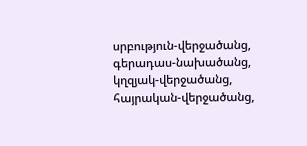սրբություն-վերջածանց, գերադաս-նախածանց, կղզյակ-վերջածանց,
հայրական-վերջածանց,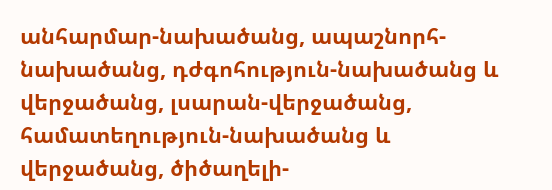անհարմար-նախածանց, ապաշնորհ-նախածանց, դժգոհություն-նախածանց և վերջածանց, լսարան-վերջածանց, համատեղություն-նախածանց և վերջածանց, ծիծաղելի-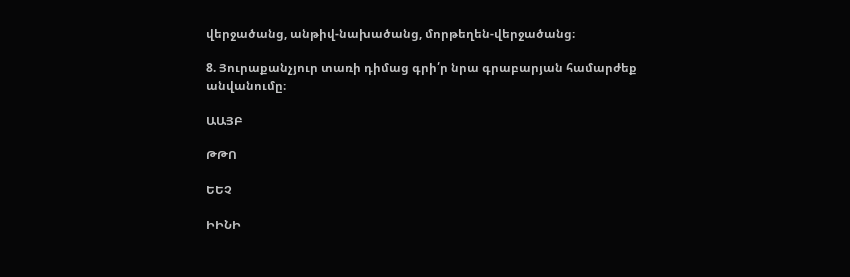վերջածանց, անթիվ-նախածանց, մորթեղեն-վերջածանց։

8. Յուրաքանչյուր տառի դիմաց գրի՛ր նրա գրաբարյան համարժեք անվանումը։

ԱԱՅԲ

ԹԹՈ

ԵԵՉ

ԻԻՆԻ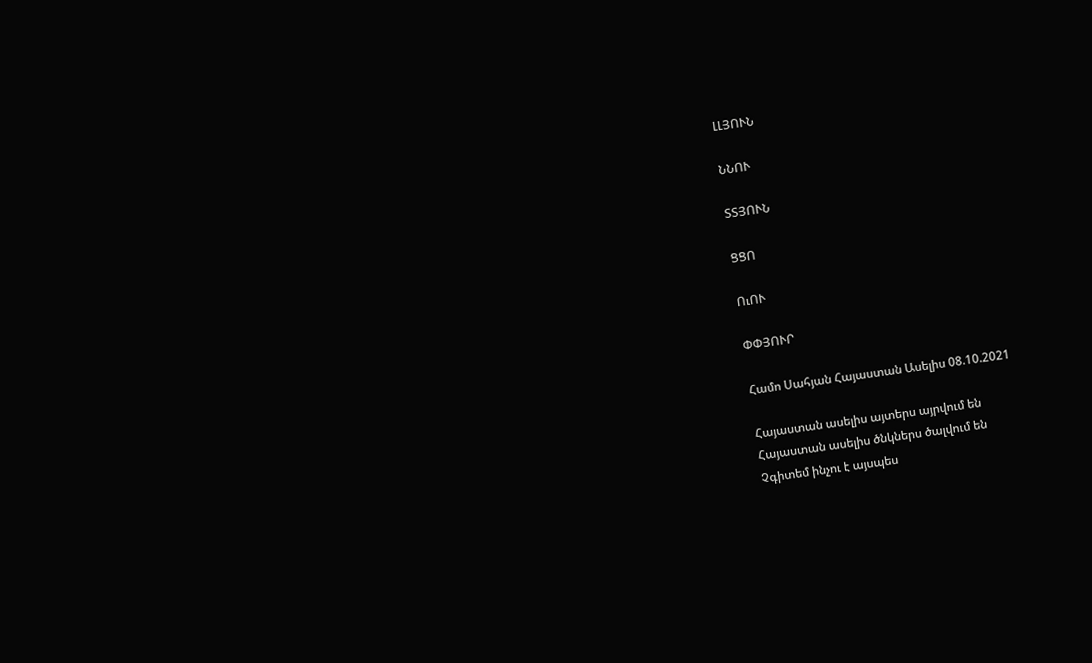ԼԼՅՈՒՆ

ՆՆՈՒ

ՏՏՅՈՒՆ

ՑՑՈ

ՈւՈՒ

ՓՓՅՈՒՐ

Համո Սահյան Հայաստան Ասելիս 08.10.2021

Հայաստան ասելիս այտերս այրվում են
Հայաստան ասելիս ծնկներս ծալվում են
Չգիտեմ ինչու է այսպես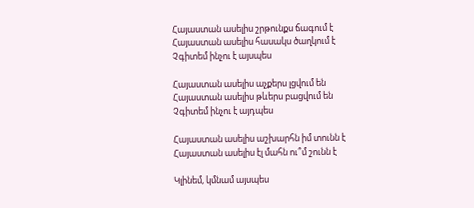Հայաստան ասելիս շրթունքս ճագում է
Հայաստան ասելիս հասակս ծաղկում է
Չգիտեմ ինչու է այսպես

Հայաստան ասելիս աչքերս լցվում են
Հայաստան ասելիս թևերս բացվում են
Չգիտեմ ինչու է այդպես

Հայաստան ասելիս աշխարհն իմ տունն է
Հայաստան ասելիս էլ մահն ու՞մ շունն է

Կլինեմ, կմնամ այսպես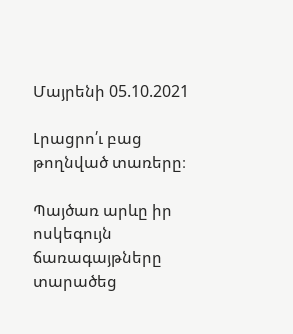Մայրենի 05.10.2021

Լրացրո՛ւ բաց թողնված տառերը։

Պայծառ արևը իր ոսկեգույն ճառագայթները տարածեց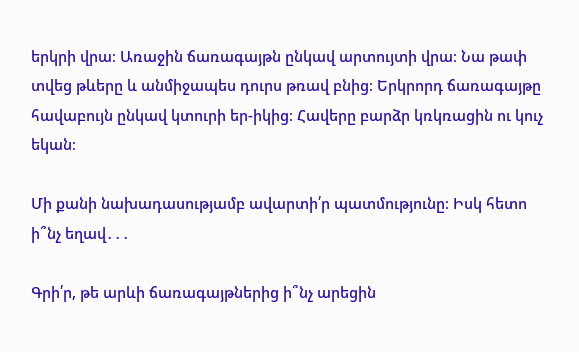երկրի վրա։ Առաջին ճառագայթն ընկավ արտույտի վրա։ Նա թափ տվեց թևերը և անմիջապես դուրս թռավ բնից։ Երկրորդ ճառագայթը հավաբույն ընկավ կտուրի եր-իկից։ Հավերը բարձր կռկռացին ու կուչ եկան։

Մի քանի նախադասությամբ ավարտի՛ր պատմությունը։ Իսկ հետո ի՞նչ եղավ․․․

Գրի՛ր, թե արևի ճառագայթներից ի՞նչ արեցին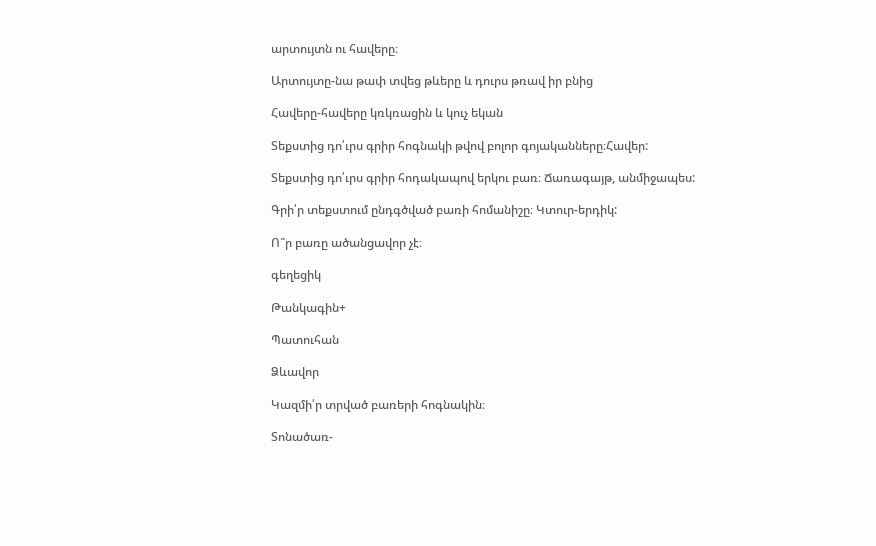արտույտն ու հավերը։

Արտույտը-նա թափ տվեց թևերը և դուրս թռավ իր բնից

Հավերը-հավերը կռկռացին և կուչ եկան

Տեքստից դո՛ւրս գրիր հոգնակի թվով բոլոր գոյականները։Հավեր:

Տեքստից դո՛ւրս գրիր հոդակապով երկու բառ։ Ճառագայթ, անմիջապես:

Գրի՛ր տեքստում ընդգծված բառի հոմանիշը։ Կտուր-երդիկ:

Ո՞ր բառը ածանցավոր չէ։

գեղեցիկ

Թանկագին+

Պատուհան

Ձևավոր

Կազմի՛ր տրված բառերի հոգնակին։

Տոնածառ-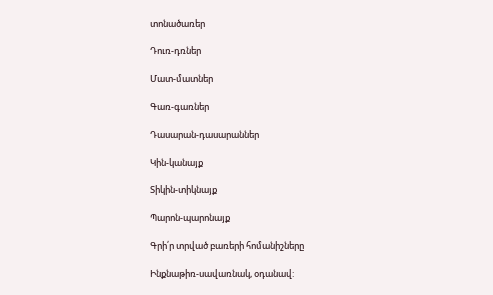տոնածառեր

Դուռ-դռներ

Մատ-մատներ

Գառ-գառներ

Դասարան-դասարաններ

Կին-կանայք

Տիկին-տիկնայք

Պարոն-պարոնայք

Գրի՛ր տրված բառերի հոմանիշները

Ինքնաթիռ-սավառնակ, օդանավ: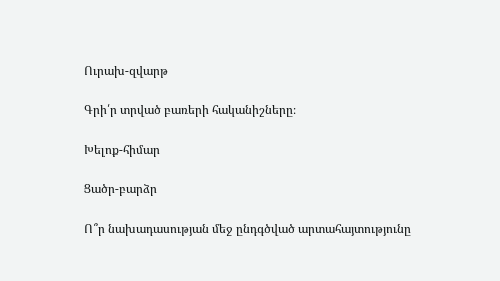Ուրախ-զվարթ

Գրի՛ր տրված բառերի հականիշները։

Խելոք-հիմար

Ցածր-բարձր

Ո՞ր նախադասության մեջ ընդգծված արտահայտությունը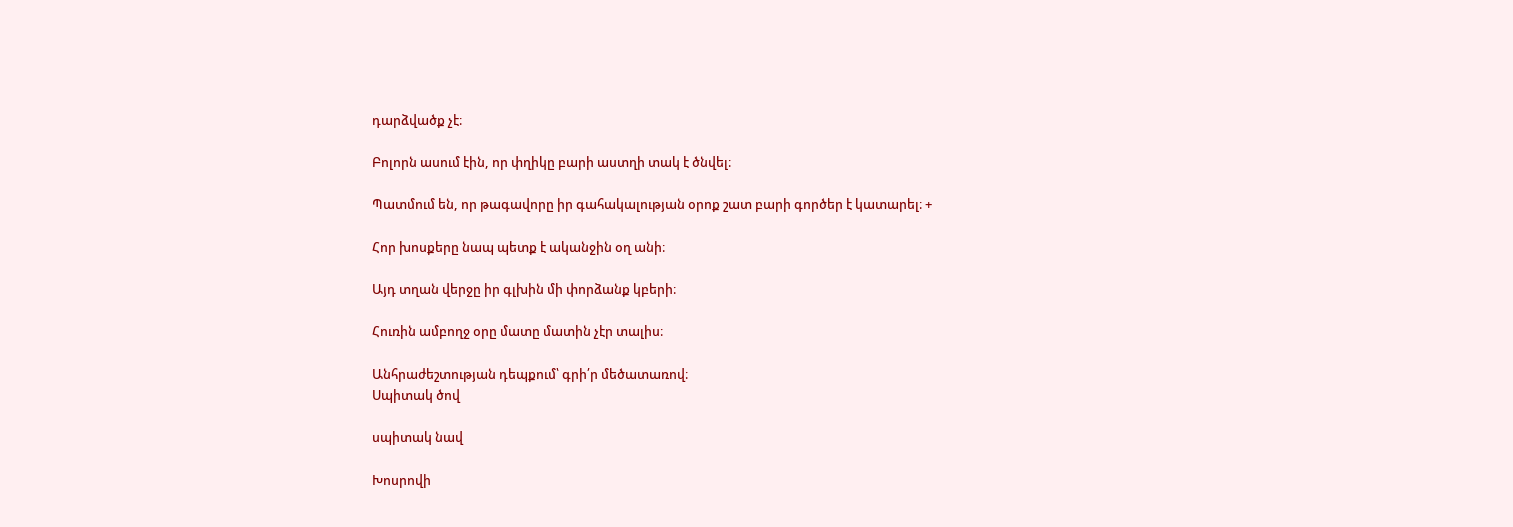դարձվածք չէ։

Բոլորն ասում էին, որ փղիկը բարի աստղի տակ է ծնվել։

Պատմում են, որ թագավորը իր գահակալության օրոք շատ բարի գործեր է կատարել։ +

Հոր խոսքերը նապ պետք է ականջին օղ անի։

Այդ տղան վերջը իր գլխին մի փորձանք կբերի։

Հուռին ամբողջ օրը մատը մատին չէր տալիս։

Անհրաժեշտության դեպքում՝ գրի՛ր մեծատառով։
Սպիտակ ծով

սպիտակ նավ

Խոսրովի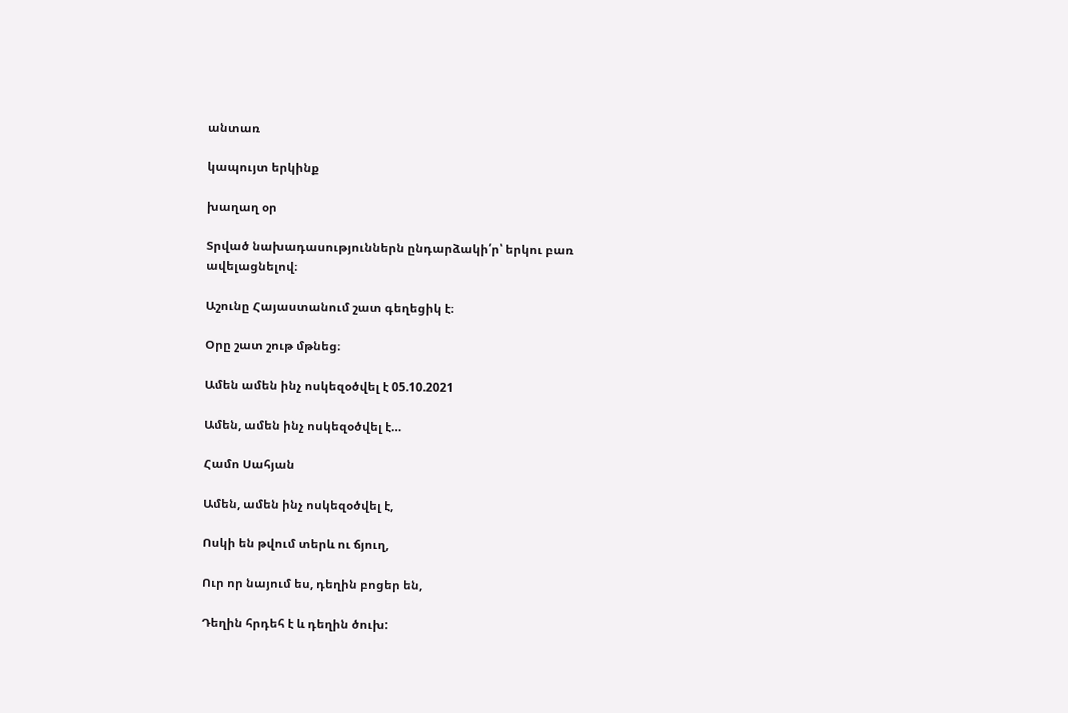անտառ

կապույտ երկինք

խաղաղ օր

Տրված նախադասություններն ընդարձակի՛ր՝ երկու բառ ավելացնելով։

Աշունը Հայաստանում շատ գեղեցիկ է։

Օրը շատ շութ մթնեց։

Ամեն ամեն ինչ ոսկեզօծվել է 05.10.2021

Ամեն, ամեն ինչ ոսկեզօծվել է…

Համո Սահյան

Ամեն, ամեն ինչ ոսկեզօծվել է,

Ոսկի են թվում տերև ու ճյուղ,

Ուր որ նայում ես, դեղին բոցեր են,

Դեղին հրդեհ է և դեղին ծուխ: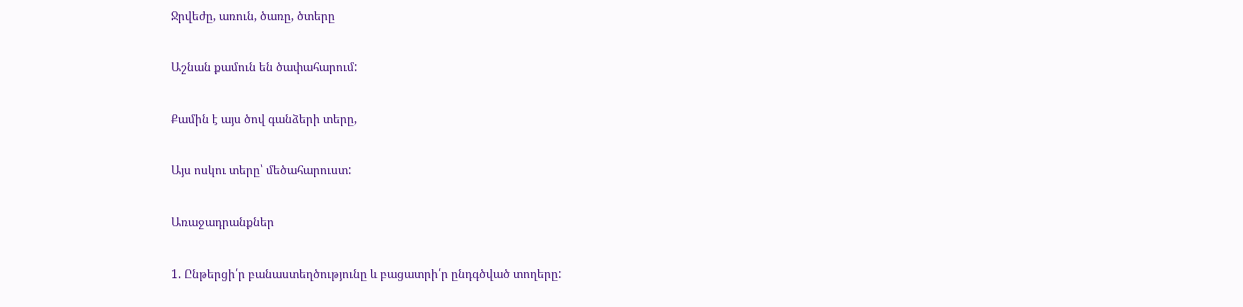Ջրվեժը, առուն, ծառը, ծտերը

Աշնան քամուն են ծափահարում:

Քամին է այս ծով գանձերի տերը,

Այս ոսկու տերը՝ մեծահարուստ:

Առաջադրանքներ

1. Ընթերցի՛ր բանաստեղծությունը և բացատրի՛ր ընդգծված տողերը: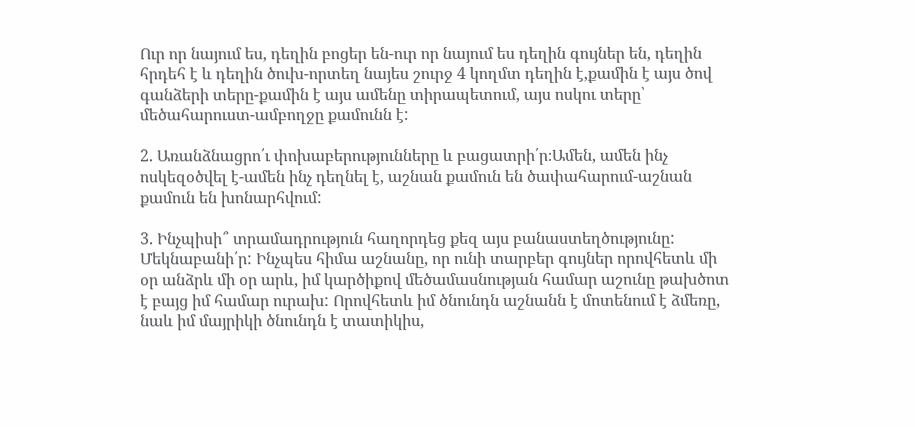Ուր որ նայում ես, դեղին բոցեր են-ուր որ նայում ես դեղին գույներ են, դեղին հրդեհ է և դեղին ծուխ-որտեղ նայես շուրջ 4 կողմտ դեղին է,քամին է այս ծով գանձերի տերը-քամին է այս ամենը տիրապետում, այս ոսկու տերը՝ մեծահարուստ-ամբողջը քամունն է:

2. Առանձնացրո՛ւ փոխաբերությունները և բացատրի՛ր։Ամեն, ամեն ինչ ոսկեզօծվել է-ամեն ինչ դեղնել է, աշնան քամուն են ծափահարում-աշնան քամուն են խոնարհվում:

3. Ինչպիսի՞ տրամադրություն հաղորդեց քեզ այս բանաստեղծությունը: Մեկնաբանի՛ր: Ինչպես հիմա աշնանը, որ ունի տարբեր գույներ որովհետև մի օր անձրև մի օր արև, իմ կարծիքով մեծամասնության համար աշունը թախծոտ է բայց իմ համար ուրախ: Որովհետև իմ ծնունդն աշնանն է մոտենում է ձմեռը, նաև իմ մայրիկի ծնունդն է տատիկիս,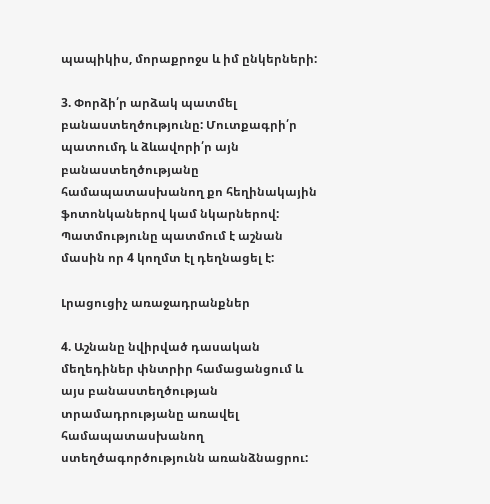պապիկիս, մորաքրոջս և իմ ընկերների:

3. Փորձի՛ր արձակ պատմել բանաստեղծությունը: Մուտքագրի՛ր պատումդ և ձևավորի՛ր այն բանաստեղծությանը համապատասխանող քո հեղինակային ֆոտոնկաներով կամ նկարներով: Պատմությունը պատմում է աշնան մասին որ 4 կողմտ էլ դեղնացել է:

Լրացուցիչ առաջադրանքներ

4. Աշնանը նվիրված դասական մեղեդիներ փնտրիր համացանցում և այս բանաստեղծության տրամադրությանը առավել համապատասխանող ստեղծագործությունն առանձնացրու: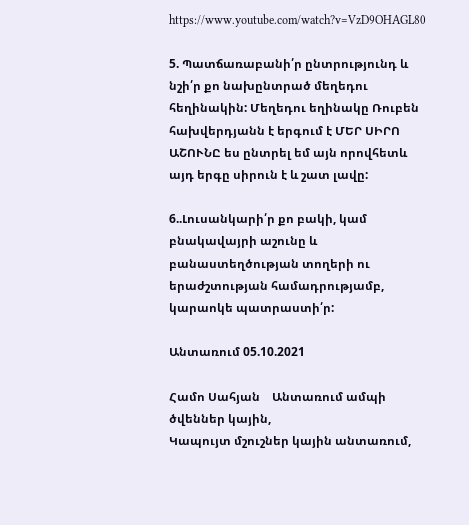https://www.youtube.com/watch?v=VzD9OHAGL80

5. Պատճառաբանի՛ր ընտրությունդ և նշի՛ր քո նախընտրած մեղեդու հեղինակին: Մեղեդու եղինակը Ռուբեն հախվերդյանն է երգում է ՄԵՐ ՍԻՐՈ ԱՇՈՒՆԸ ես ընտրել եմ այն որովհետև այդ երգը սիրուն է և շատ լավը:

6..Լուսանկարի՛ր քո բակի, կամ բնակավայրի աշունը և բանաստեղծության տողերի ու երաժշտության համադրությամբ, կարաոկե պատրաստի՛ր:

Անտառում 05.10.2021

Համո Սահյան    Անտառում ամպի ծվեններ կային,
Կապույտ մշուշներ կային անտառում,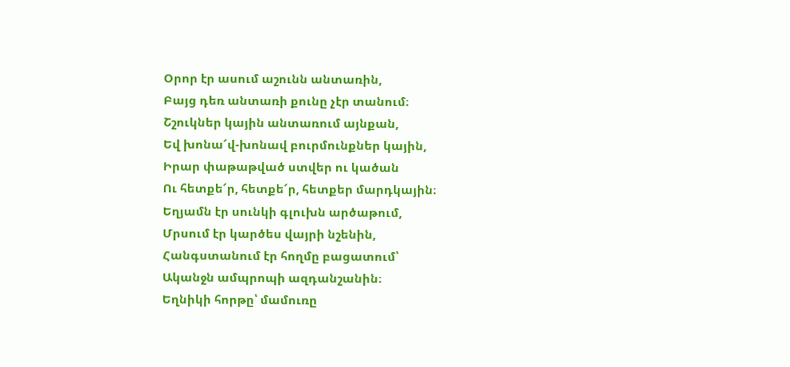Օրոր էր ասում աշունն անտառին,
Բայց դեռ անտառի քունը չէր տանում։
Շշուկներ կային անտառում այնքան,
Եվ խոնա՜վ-խոնավ բուրմունքներ կային,
Իրար փաթաթված ստվեր ու կածան
Ու հետքե՜ր, հետքե՜ր, հետքեր մարդկային։
Եղյամն էր սունկի գլուխն արծաթում,
Մրսում էր կարծես վայրի նշենին,
Հանգստանում էր հողմը բացատում՝
Ականջն ամպրոպի ազդանշանին։
Եղնիկի հորթը՝ մամուռը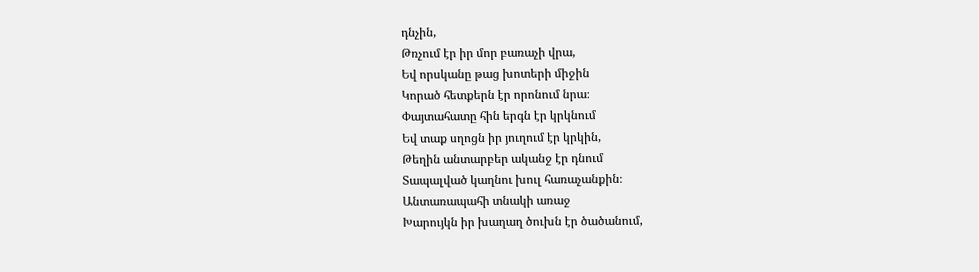դնչին,
Թռչում էր իր մոր բառաչի վրա,
Եվ որսկանը թաց խոտերի միջին
Կորած հետքերն էր որոնում նրա։
Փայտահատը հին երգն էր կրկնում
Եվ տաք սղոցն իր յուղում էր կրկին,
Թեղին անտարբեր ականջ էր դնում
Տապալված կաղնու խուլ հառաչանքին։
Անտառապահի տնակի առաջ
Խարույկն իր խաղաղ ծուխն էր ծածանում,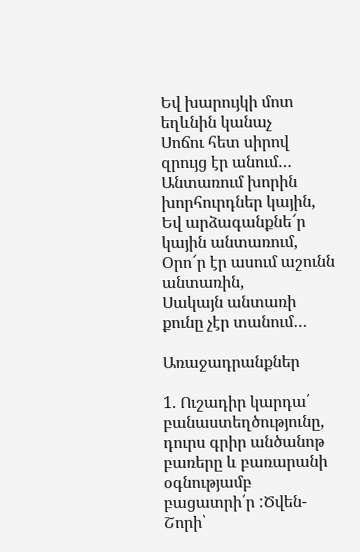Եվ խարույկի մոտ եղևնին կանաչ
Սոճու հետ սիրով զրույց էր անում…
Անտառում խորին խորհուրդներ կային,
Եվ արձագանքնե՜ր կային անտառում,
Օրո՜ր էր ասում աշունն անտառին,
Սակայն անտառի քունը չէր տանում…

Առաջադրանքներ

1. Ուշադիր կարդա՛ բանաստեղծությունը, դուրս գրիր անծանոթ բառերը և բառարանի օգնությամբ բացատրի՛ր :Ծվեն- Շորի՝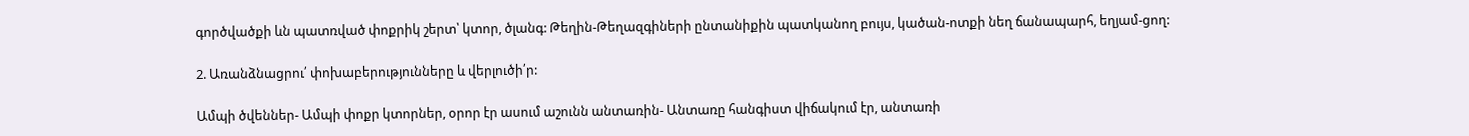գործվածքի ևն պատռված փոքրիկ շերտ՝ կտոր, ծլանգ: Թեղին-Թեղազգիների ընտանիքին պատկանող բույս, կածան-ոտքի նեղ ճանապարհ, եղյամ-ցող:

2. Առանձնացրու՛ փոխաբերությունները և վերլուծի՛ր:

Ամպի ծվեններ- Ամպի փոքր կտորներ, օրոր էր ասում աշունն անտառին- Անտառը հանգիստ վիճակում էր, անտառի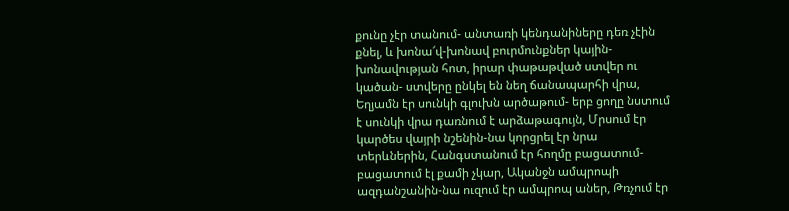քունը չէր տանում- անտառի կենդանիները դեռ չէին քնել, և խոնա՜վ-խոնավ բուրմունքներ կային-խոնավության հոտ, իրար փաթաթված ստվեր ու կածան- ստվերը ընկել են նեղ ճանապարհի վրա,  Եղյամն էր սունկի գլուխն արծաթում- երբ ցողը նստում է սունկի վրա դառնում է արձաթագույն, Մրսում էր կարծես վայրի նշենին-նա կորցրել էր նրա տերևներին, Հանգստանում էր հողմը բացատում-բացատում էլ քամի չկար, Ականջն ամպրոպի ազդանշանին-նա ուզում էր ամպրոպ աներ, Թռչում էր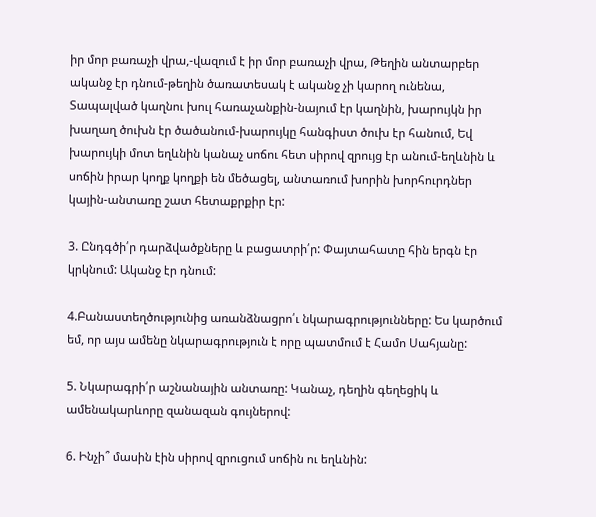իր մոր բառաչի վրա,-վազում է իր մոր բառաչի վրա, Թեղին անտարբեր ականջ էր դնում-թեղին ծառատեսակ է ականջ չի կարող ունենա, Տապալված կաղնու խուլ հառաչանքին-նայում էր կաղնին, խարույկն իր խաղաղ ծուխն էր ծածանում-խարույկը հանգիստ ծուխ էր հանում, Եվ խարույկի մոտ եղևնին կանաչ սոճու հետ սիրով զրույց էր անում-եղևնին և սոճին իրար կողք կողքի են մեծացել, անտառում խորին խորհուրդներ կային-անտառը շատ հետաքրքիր էր:

3. Ընդգծի՛ր դարձվածքները և բացատրի՛ր: Փայտահատը հին երգն էր կրկնում: Ականջ էր դնում:

4.Բանաստեղծությունից առանձնացրո՛ւ նկարագրությունները: Ես կարծում եմ, որ այս ամենը նկարագրություն է որը պատմում է Համո Սահյանը:

5. Նկարագրի՛ր աշնանային անտառը: Կանաչ, դեղին գեղեցիկ և ամենակարևորը զանազան գույներով:

6. Ինչի՞ մասին էին սիրով զրուցում սոճին ու եղևնին: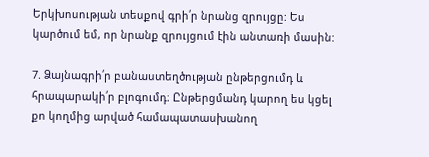Երկխոսության տեսքով գրի՛ր նրանց զրույցը: Ես կարծում եմ, որ նրանք զրույցում էին անտառի մասին:

7. Ձայնագրի՛ր բանաստեղծության ընթերցումդ և հրապարակի՛ր բլոգումդ։ Ընթերցմանդ կարող ես կցել քո կողմից արված համապատասխանող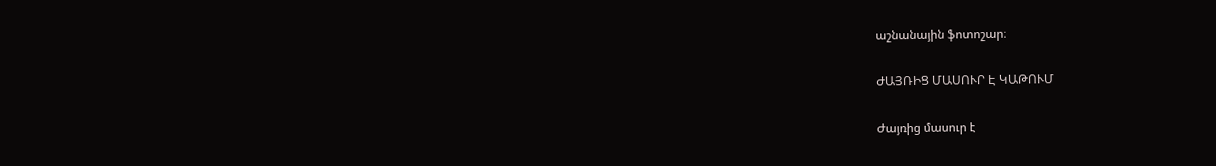աշնանային ֆոտոշար։

ԺԱՅՌԻՑ ՄԱՍՈՒՐ Է ԿԱԹՈՒՄ

Ժայռից մասուր է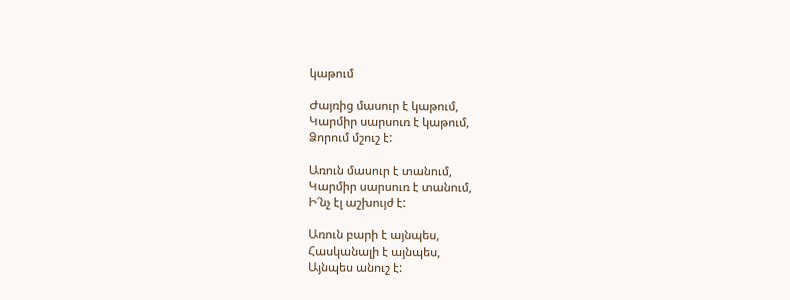կաթում

Ժայռից մասուր է կաթում,
Կարմիր սարսուռ է կաթում,
Ձորում մշուշ է:

Առուն մասուր է տանում,
Կարմիր սարսուռ է տանում,
Ի՜նչ էլ աշխույժ է:

Առուն բարի է այնպես,
Հասկանալի է այնպես,
Այնպես անուշ է: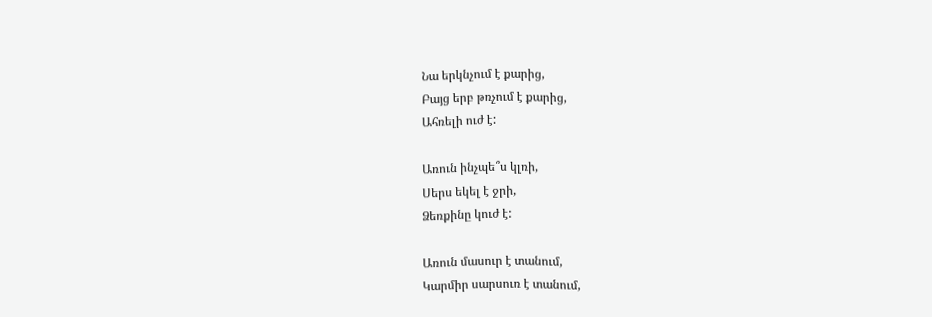Նա երկնչում է քարից,
Բայց երբ թռչում է քարից,
Ահռելի ուժ է:

Առուն ինչպե՞ս կլռի,
Սերս եկել է ջրի,
Ձեռքինը կուժ է:

Առուն մասուր է տանում,
Կարմիր սարսուռ է տանում,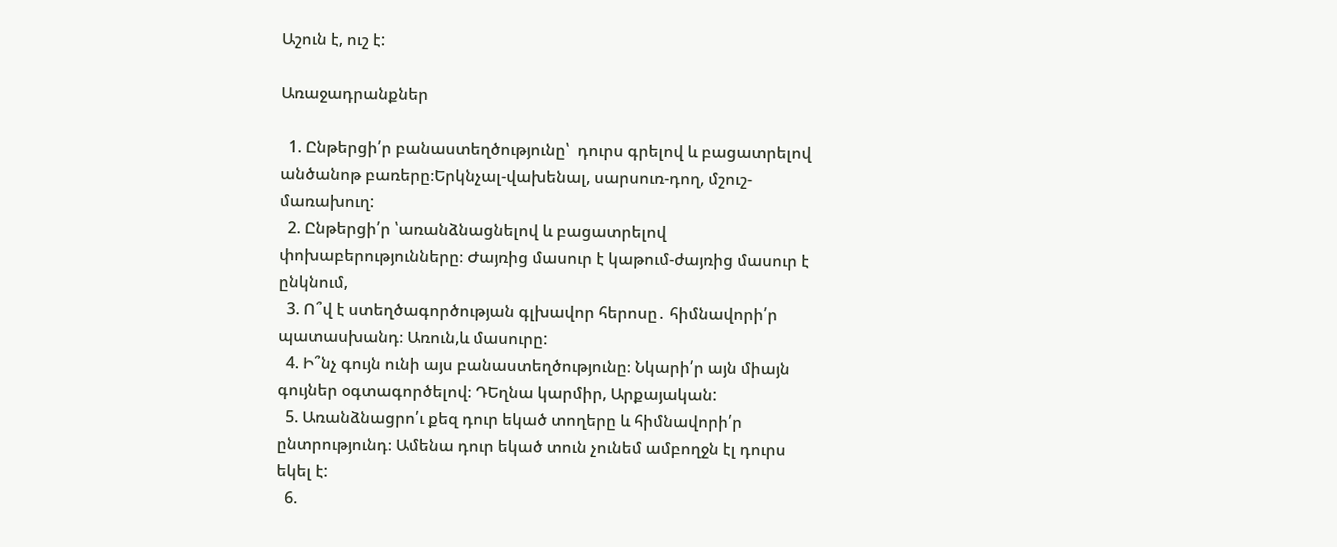Աշուն է, ուշ է:

Առաջադրանքներ

  1. Ընթերցի՛ր բանաստեղծությունը՝  դուրս գրելով և բացատրելով անծանոթ բառերը։Երկնչալ-վախենալ, սարսուռ-դող, մշուշ-մառախուղ:
  2. Ընթերցի՛ր ՝առանձնացնելով և բացատրելով փոխաբերությունները։ Ժայռից մասուր է կաթում-ժայռից մասուր է ընկնում,
  3. Ո՞վ է ստեղծագործության գլխավոր հերոսը․ հիմնավորի՛ր պատասխանդ։ Առուն,և մասուրը:
  4. Ի՞նչ գույն ունի այս բանաստեղծությունը։ Նկարի՛ր այն միայն գույներ օգտագործելով։ ԴԵղնա կարմիր, Արքայական:
  5. Առանձնացրո՛ւ քեզ դուր եկած տողերը և հիմնավորի՛ր ընտրությունդ։ Ամենա դուր եկած տուն չունեմ ամբողջն էլ դուրս եկել է:
  6.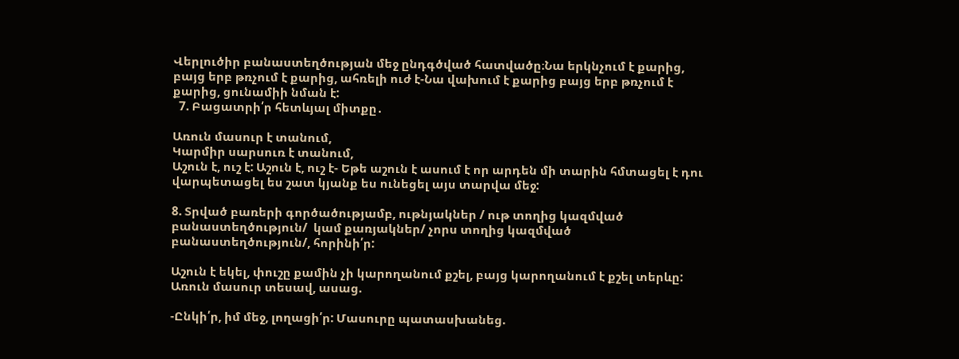Վերլուծիր բանաստեղծության մեջ ընդգծված հատվածը։Նա երկնչում է քարից, բայց երբ թռչում է քարից, ահռելի ուժ է-Նա վախում է քարից բայց երբ թռչում է քարից, ցունամիի նման է:
  7. Բացատրի՛ր հետևյալ միտքը․

Առուն մասուր է տանում,
Կարմիր սարսուռ է տանում,
Աշուն է, ուշ է: Աշուն է, ուշ է- Եթե աշուն է ասում է որ արդեն մի տարին հմտացել է դու վարպետացել ես շատ կյանք ես ունեցել այս տարվա մեջ:

8. Տրված բառերի գործածությամբ, ութնյակներ / ութ տողից կազմված բանաստեղծություն/  կամ քառյակներ/ չորս տողից կազմված բանաստեղծություն/, հորինի՛ր:

Աշուն է եկել, փուշը քամին չի կարողանում քշել, բայց կարողանում է քշել տերևը: Առուն մասուր տեսավ, ասաց.

-Ընկի՛ր, իմ մեջ, լողացի՛ր: Մասուրը պատասխանեց.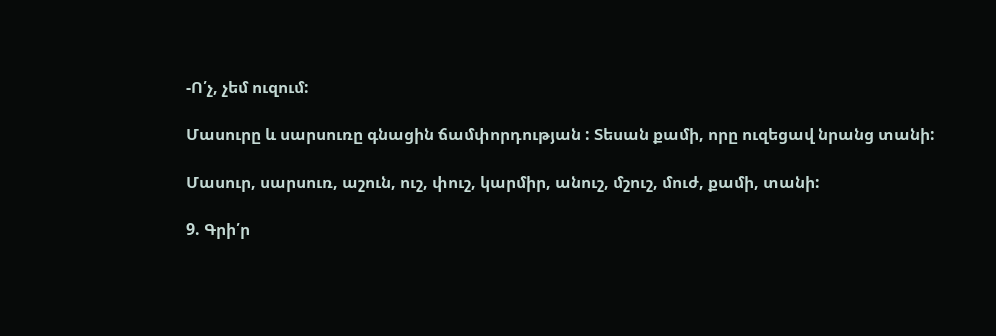-Ո՛չ, չեմ ուզում:

Մասուրը և սարսուռը գնացին ճամփորդության : Տեսան քամի, որը ուզեցավ նրանց տանի:

Մասուր, սարսուռ, աշուն, ուշ, փուշ, կարմիր, անուշ, մշուշ, մուժ, քամի, տանի:

9. Գրի՛ր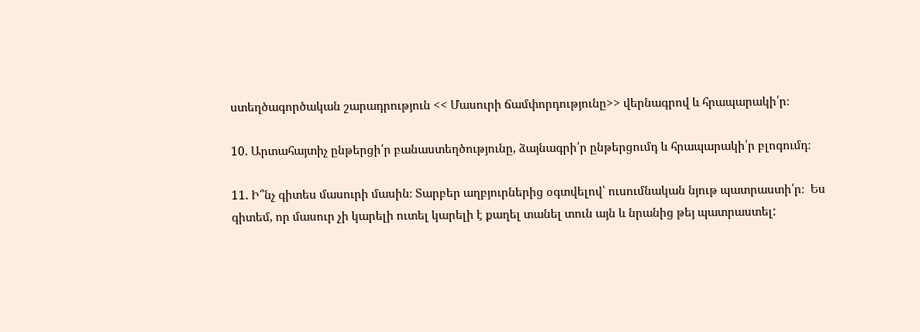ստեղծագործական շարադրություն << Մասուրի ճամփորդությունը>> վերնագրով և հրապարակի՛ր։

10. Արտահայտիչ ընթերցի՛ր բանաստեղծությունը, ձայնագրի՛ր ընթերցումդ և հրապարակի՛ր բլոգումդ։

11. Ի՞նչ գիտես մասուրի մասին։ Տարբեր աղբյուրներից օգտվելով՝ ուսումնական նյութ պատրաստի՛ր։  Ես գիտեմ, որ մասուր չի կարելի ուտել կարելի է քաղել տանել տուն այն և նրանից թեյ պատրաստել: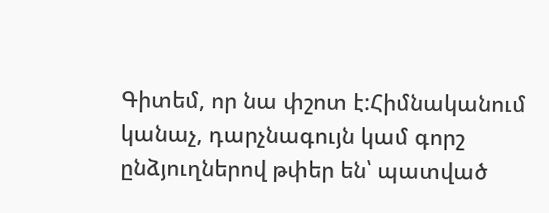Գիտեմ, որ նա փշոտ է:Հիմնականում կանաչ, դարչնագույն կամ գորշ ընձյուղներով թփեր են՝ պատված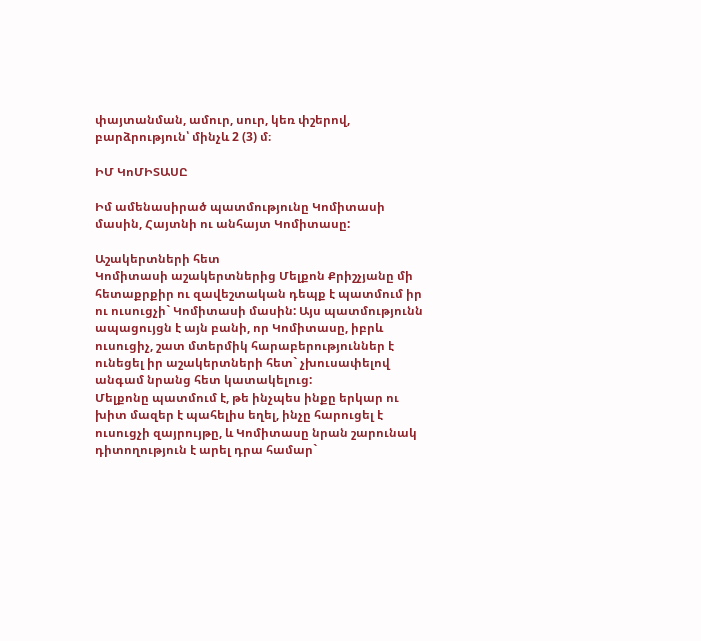փայտանման, ամուր, սուր, կեռ փշերով, բարձրություն՝ մինչև 2 (3) մ։

ԻՄ ԿոՄԻՏԱՍԸ

Իմ ամենասիրած պատմությունը Կոմիտասի մասին, Հայտնի ու անհայտ Կոմիտասը:

Աշակերտների հետ
Կոմիտասի աշակերտներից Մելքոն Քրիշչյանը մի հետաքրքիր ու զավեշտական դեպք է պատմում իր ու ուսուցչի` Կոմիտասի մասին: Այս պատմությունն ապացույցն է այն բանի, որ Կոմիտասը, իբրև ուսուցիչ, շատ մտերմիկ հարաբերություններ է ունեցել իր աշակերտների հետ` չխուսափելով անգամ նրանց հետ կատակելուց:
Մելքոնը պատմում է, թե ինչպես ինքը երկար ու խիտ մազեր է պահելիս եղել, ինչը հարուցել է ուսուցչի զայրույթը, և Կոմիտասը նրան շարունակ դիտողություն է արել դրա համար`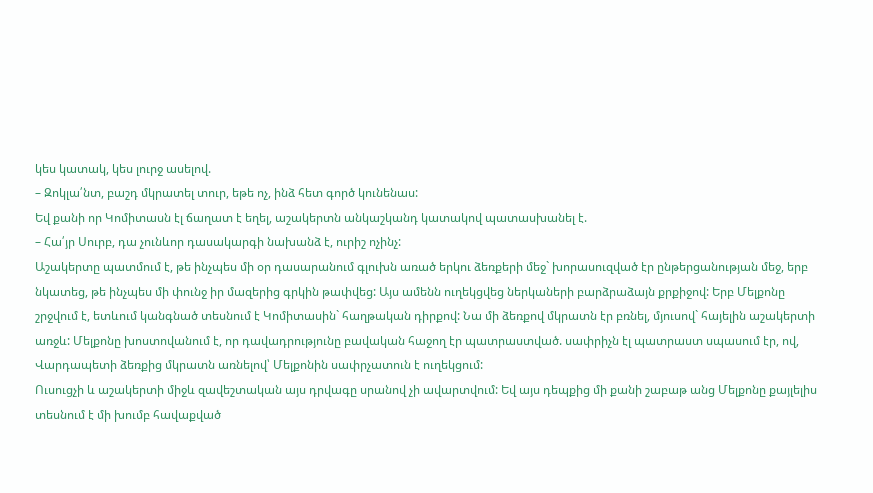կես կատակ, կես լուրջ ասելով.
– Զոկլա՛նտ, բաշդ մկրատել տուր, եթե ոչ, ինձ հետ գործ կունենաս:
Եվ քանի որ Կոմիտասն էլ ճաղատ է եղել, աշակերտն անկաշկանդ կատակով պատասխանել է.
– Հա՛յր Սուրբ, դա չունևոր դասակարգի նախանձ է, ուրիշ ոչինչ:
Աշակերտը պատմում է, թե ինչպես մի օր դասարանում գլուխն առած երկու ձեռքերի մեջ` խորասուզված էր ընթերցանության մեջ, երբ նկատեց, թե ինչպես մի փունջ իր մազերից գրկին թափվեց: Այս ամենն ուղեկցվեց ներկաների բարձրաձայն քրքիջով: Երբ Մելքոնը շրջվում է, ետևում կանգնած տեսնում է Կոմիտասին` հաղթական դիրքով: Նա մի ձեռքով մկրատն էր բռնել, մյուսով` հայելին աշակերտի առջև: Մելքոնը խոստովանում է, որ դավադրությունը բավական հաջող էր պատրաստված. սափրիչն էլ պատրաստ սպասում էր, ով, Վարդապետի ձեռքից մկրատն առնելով՝ Մելքոնին սափրչատուն է ուղեկցում:
Ուսուցչի և աշակերտի միջև զավեշտական այս դրվագը սրանով չի ավարտվում: Եվ այս դեպքից մի քանի շաբաթ անց Մելքոնը քայլելիս տեսնում է մի խումբ հավաքված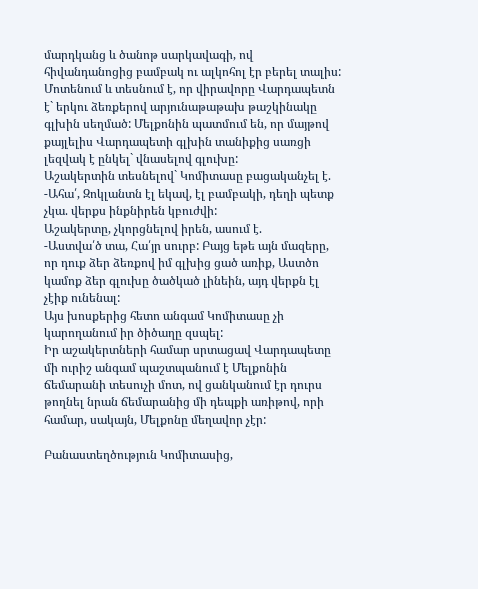մարդկանց և ծանոթ սարկավագի, ով հիվանդանոցից բամբակ ու ալկոհոլ էր բերել տալիս: Մոտենում և տեսնում է, որ վիրավորը Վարդապետն է` երկու ձեռքերով արյունաթաթախ թաշկինակը գլխին սեղմած: Մելքոնին պատմում են, որ մայթով քայլելիս Վարդապետի գլխին տանիքից սառցի լեզվակ է ընկել` վնասելով գլուխը:
Աշակերտին տեսնելով` Կոմիտասը բացականչել է.
-Ահա՛, Զոկլանտն էլ եկավ, էլ բամբակի, դեղի պետք չկա. վերքս ինքնիրեն կբուժվի:
Աշակերտը, չկորցնելով իրեն, ասում է.
-Աստվա՛ծ տա, Հա՛յր սուրբ: Բայց եթե այն մազերը, որ դուք ձեր ձեռքով իմ գլխից ցած առիք, Աստծո կամոք ձեր գլուխը ծածկած լինեին, այդ վերքն էլ չէիք ունենալ:
Այս խոսքերից հետո անգամ Կոմիտասը չի կարողանում իր ծիծաղը զսպել:
Իր աշակերտների համար սրտացավ Վարդապետը մի ուրիշ անգամ պաշտպանում է Մելքոնին ճեմարանի տեսուչի մոտ, ով ցանկանում էր դուրս թողնել նրան ճեմարանից մի դեպքի առիթով, որի համար, սակայն, Մելքոնը մեղավոր չէր:

Բանաստեղծություն Կոմիտասից,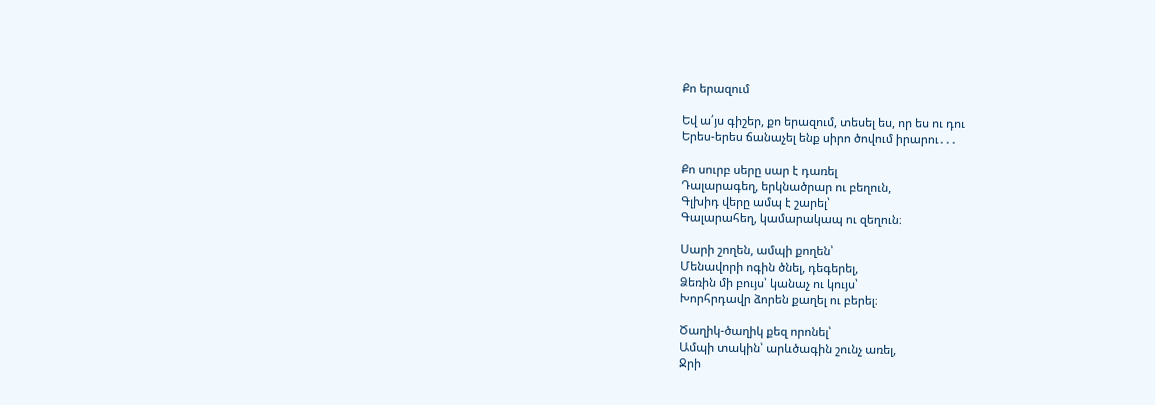Քո երազում

Եվ ա՛յս գիշեր, քո երազում, տեսել ես, որ ես ու դու
Երես-երես ճանաչել ենք սիրո ծովում իրարու․․․

Քո սուրբ սերը սար է դառել
Դալարագեղ, երկնածրար ու բեղուն,
Գլխիդ վերը ամպ է շարել՝
Գալարահեղ, կամարակապ ու զեղուն։

Սարի շողեն, ամպի քողեն՝
Մենավորի ոգին ծնել, դեգերել,
Ձեռին մի բույս՝ կանաչ ու կույս՝
Խորհրդավր ձորեն քաղել ու բերել։

Ծաղիկ-ծաղիկ քեզ որոնել՝
Ամպի տակին՝ արևծագին շունչ առել,
Ջրի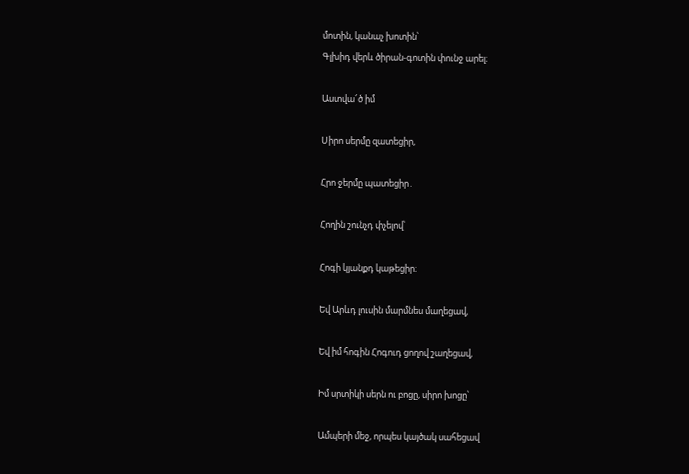մոտին, կանաչ խոտին՝
Գլխիդ վերև ծիրան-գոտին փունջ արել։

Աստվա՜ծ իմ

Սիրո սերմը զատեցիր,

Հրո ջերմը պատեցիր․

Հողին շունչդ փչելով՝

Հոգի կյանքդ կաթեցիր։

Եվ Արևդ լուսին մարմնես մաղեցավ,

Եվ իմ հոգին Հոգուդ ցողով շաղեցավ,

Իմ սրտիկի սերն ու բոցը, սիրո խոցը՝

Ամպերի մեջ, որպես կայծակ սահեցավ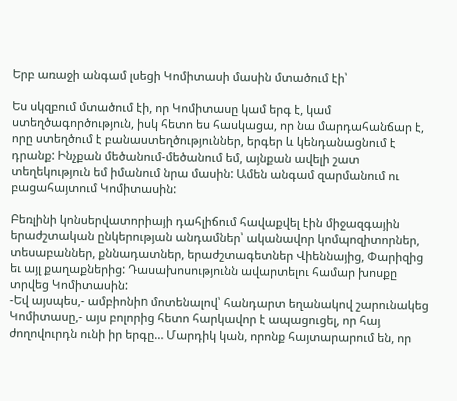Երբ առաջի անգամ լսեցի Կոմիտասի մասին մտածում էի՝

Ես սկզբում մտածում էի, որ Կոմիտասը կամ երգ է, կամ ստեղծագործություն, իսկ հետո ես հասկացա, որ նա մարդահանճար է, որը ստեղծում է բանաստեղծություններ, երգեր և կենդանացնում է դրանք: Ինչքան մեծանում-մեծանում եմ, այնքան ավելի շատ տեղեկություն եմ իմանում նրա մասին: Ամեն անգամ զարմանում ու բացահայտում Կոմիտասին:

Բեռլինի կոնսերվատորիայի դահլիճում հավաքվել էին միջազգային երաժշտական ընկերության անդամներ՝ ականավոր կոմպոզիտորներ, տեսաբաններ, քննադատներ, երաժշտագետներ Վիեննայից, Փարիզից եւ այլ քաղաքներից: Դասախոսությունն ավարտելու համար խոսքը տրվեց Կոմիտասին:
-Եվ այսպես,- ամբիոնիn մոտենալով՝ հանդարտ եղանակով շարունակեց Կոմիտասը,- այս բոլորից հետո հարկավոր է ապացուցել, որ հայ ժողովուրդն ունի իր երգը… Մարդիկ կան, որոնք հայտարարում են, որ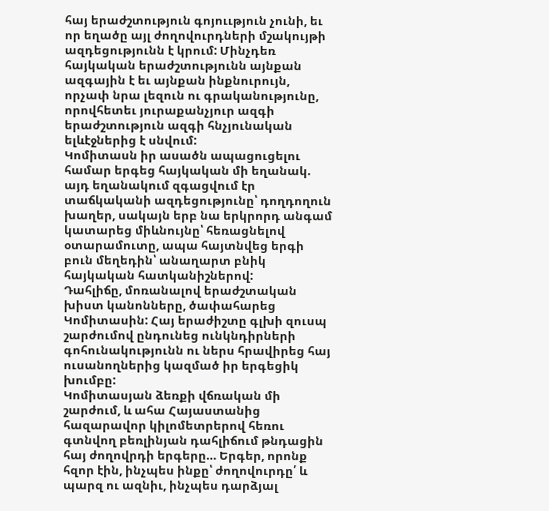հայ երաժշտություն գոյոււթյուն չունի, եւ որ եղածը այլ ժողովուրդների մշակույթի ազդեցությունն է կրում: Մինչդեռ հայկական երաժշտությունն այնքան ազգային է եւ այնքան ինքնուրույն, որչափ նրա լեզուն ու գրականությունը, որովհետեւ յուրաքանչյուր ազգի երաժշտություն ազգի հնչյունական ելևէջներից է սնվում:
Կոմիտասն իր ասածն ապացուցելու համար երգեց հայկական մի եղանակ. այդ եղանակում զգացվում էր տաճկականի ազդեցությունը՝ դողդողուն խաղեր, սակայն երբ նա երկրորդ անգամ կատարեց միևնույնը՝ հեռացնելով օտարամուտը, ապա հայտնվեց երգի բուն մեղեդին՝ անաղարտ բնիկ հայկական հատկանիշներով:
Դահլիճը, մոռանալով երաժշտական խիստ կանոնները, ծափահարեց Կոմիտասին: Հայ երաժիշտը գլխի զուսպ շարժումով ընդունեց ունկնդիրների գոհունակությունն ու ներս հրավիրեց հայ ուսանողներից կազմած իր երգեցիկ խումբը:
Կոմիտասյան ձեռքի վճռական մի շարժում, և ահա Հայաստանից հազարավոր կիլոմետրերով հեռու գտնվող բեռլինյան դահլիճում թնդացին հայ ժողովրդի երգերը… Երգեր, որոնք հզոր էին, ինչպես ինքը՝ ժողովուրդը՛ և պարզ ու ազնիւ, ինչպես դարձյալ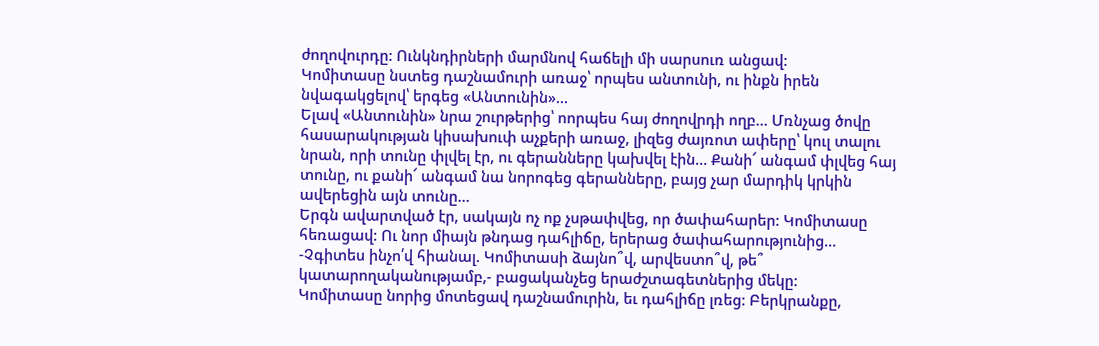ժողովուրդը: Ունկնդիրների մարմնով հաճելի մի սարսուռ անցավ:
Կոմիտասը նստեց դաշնամուրի առաջ՝ որպես անտունի, ու ինքն իրեն նվագակցելով՝ երգեց «Անտունին»…
Ելավ «Անտունին» նրա շուրթերից՝ ոորպես հայ ժողովրդի ողբ… Մռնչաց ծովը հասարակության կիսախուփ աչքերի առաջ, լիզեց ժայռոտ ափերը՝ կուլ տալու նրան, որի տունը փլվել էր, ու գերանները կախվել էին… Քանի՜ անգամ փլվեց հայ տունը, ու քանի՜ անգամ նա նորոգեց գերանները, բայց չար մարդիկ կրկին ավերեցին այն տունը…
Երգն ավարտված էր, սակայն ոչ ոք չսթափվեց, որ ծափահարեր: Կոմիտասը հեռացավ: Ու նոր միայն թնդաց դահլիճը, երերաց ծափահարությունից…
-Չգիտես ինչո՛վ հիանալ. Կոմիտասի ձայնո՞վ, արվեստո՞վ, թե՞ կատարողականությամբ,- բացականչեց երաժշտագետներից մեկը:
Կոմիտասը նորից մոտեցավ դաշնամուրին, եւ դահլիճը լռեց: Բերկրանքը,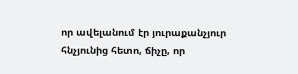որ ավելանում էր յուրաքանչյուր հնչյունից հետո, ճիչը, որ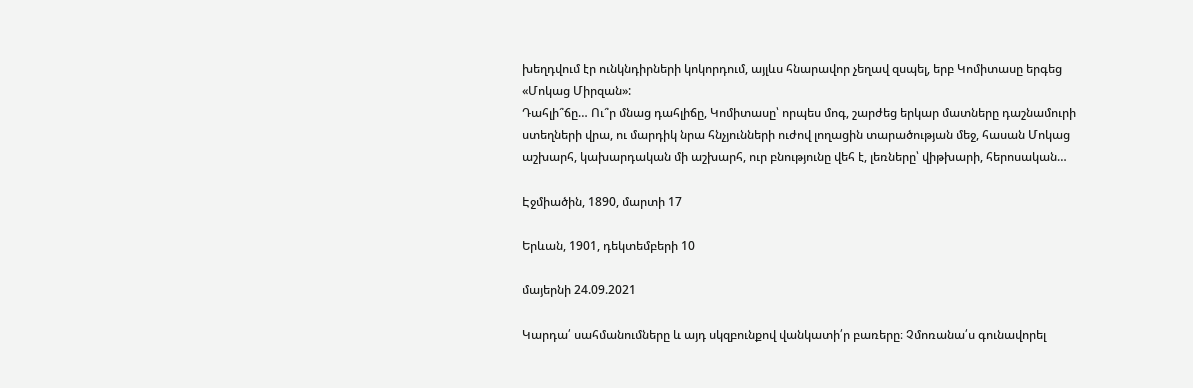խեղդվում էր ունկնդիրների կոկորդում, այլևս հնարավոր չեղավ զսպել, երբ Կոմիտասը երգեց «Մոկաց Միրզան»:
Դահլի՞ճը… Ու՞ր մնաց դահլիճը, Կոմիտասը՝ որպես մոգ, շարժեց երկար մատները դաշնամուրի ստեղների վրա, ու մարդիկ նրա հնչյունների ուժով լողացին տարածության մեջ, հասան Մոկաց աշխարհ, կախարդական մի աշխարհ, ուր բնությունը վեհ է, լեռները՝ վիթխարի, հերոսական…

Էջմիածին, 1890, մարտի 17

Երևան, 1901, դեկտեմբերի 10

մայերնի 24.09.2021

Կարդա՛ սահմանումները և այդ սկզբունքով վանկատի՛ր բառերը։ Չմոռանա՛ս գունավորել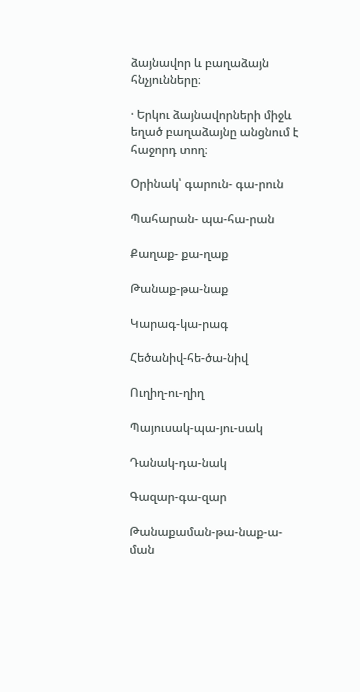ձայնավոր և բաղաձայն հնչյունները։

· Երկու ձայնավորների միջև եղած բաղաձայնը անցնում է հաջորդ տող։

Օրինակ՝ գարուն- գա-րուն

Պահարան- պա-հա-րան

Քաղաք- քա-ղաք

Թանաք-թա-նաք

Կարագ-կա-րագ

Հեծանիվ-հե-ծա-նիվ

Ուղիղ-ու-ղիղ

Պայուսակ-պա-յու-սակ

Դանակ-դա-նակ

Գազար-գա-զար

Թանաքաման-թա-նաք-ա-ման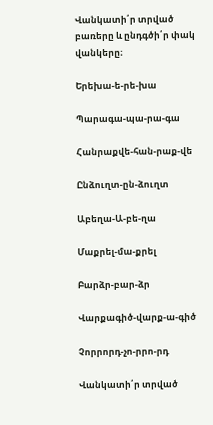Վանկատի՛ր տրված բառերը և ընդգծի՛ր փակ վանկերը։

Երեխա-ե-րե-խա

Պարագա-պա-րա-գա

Հանրաքվե-հան-րաք-վե

Ընձուղտ-ըն-ձուղտ

Աբեղա-Ա-բե-ղա

Մաքրել-մա-քրել

Բարձր-բար-ձր

Վարքագիծ-վարք-ա-գիծ

Չորրորդ-չո-րրո-րդ

Վանկատի՛ր տրված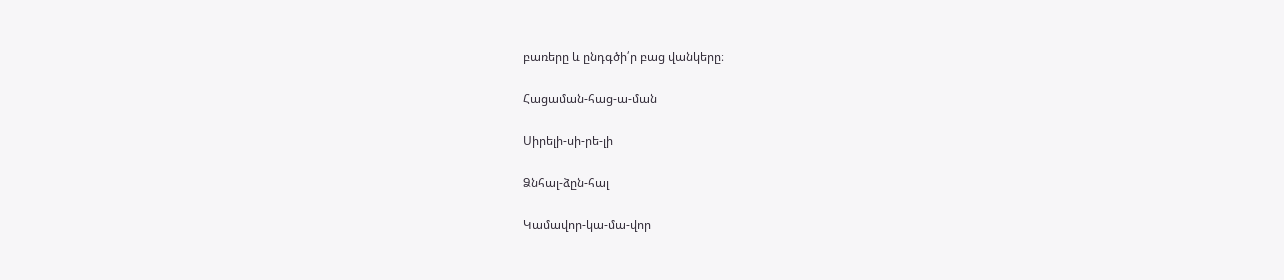բառերը և ընդգծի՛ր բաց վանկերը։

Հացաման-հաց-ա-ման

Սիրելի-սի-րե-լի

Ձնհալ-ձըն-հալ

Կամավոր-կա-մա-վոր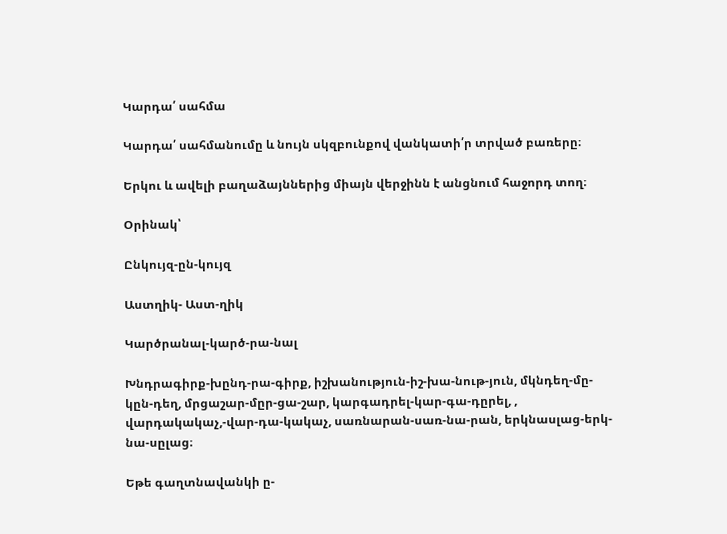Կարդա՛ սահմա

Կարդա՛ սահմանումը և նույն սկզբունքով վանկատի՛ր տրված բառերը։

Երկու և ավելի բաղաձայններից միայն վերջինն է անցնում հաջորդ տող։

Օրինակ՝

Ընկույզ-ըն-կույզ

Աստղիկ- Աստ-ղիկ

Կարծրանալ-կարծ-րա-նալ

Խնդրագիրք-խընդ-րա-գիրք, իշխանություն-իշ-խա-նութ-յուն, մկնդեղ-մը-կըն-դեղ, մրցաշար-մըր-ցա-շար, կարգադրել-կար-գա-դըրել, , վարդակակաչ,-վար-դա-կակաչ, սառնարան-սառ-նա-րան, երկնասլաց-երկ-նա-սըլաց։

Եթե գաղտնավանկի ը-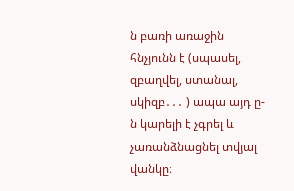ն բառի առաջին հնչյունն է (սպասել, զբաղվել, ստանալ, սկիզբ․․․ ) ապա այդ ը-ն կարելի է չգրել և չառանձնացնել տվյալ վանկը։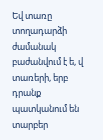Եվ տառը տողադարձի ժամանակ բաժանվում է ե, վ տառերի, երբ դրանք պատկանում են տարբեր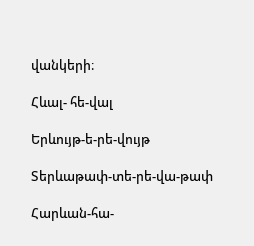վանկերի։

Հևալ- հե-վալ

Երևույթ-ե-րե-վույթ

Տերևաթափ-տե-րե-վա-թափ

Հարևան-հա-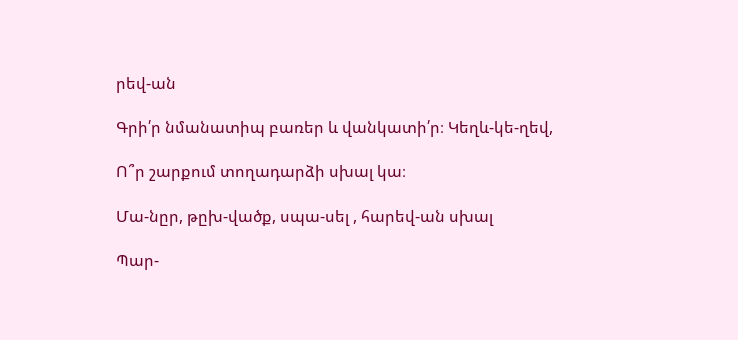րեվ-ան

Գրի՛ր նմանատիպ բառեր և վանկատի՛ր։ Կեղև-կե-ղեվ,

Ո՞ր շարքում տողադարձի սխալ կա։

Մա-նըր, թըխ-վածք, սպա-սել , հարեվ-ան սխալ

Պար-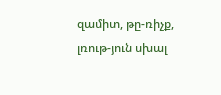զամիտ, թը-ռիչք, լռութ-յուն սխալ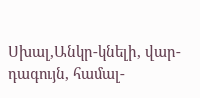Սխալ,Անկր-կնելի, վար-դագույն, համալ-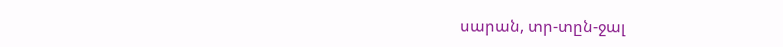սարան, տր-տըն-ջալ